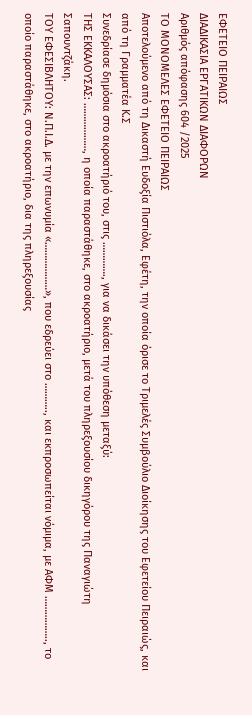ΕΦΕΤΕΙΟ ΠΕΙΡΑΙΩΣ
ΔΙΑΔΙΚΑΣΙΑ ΕΡΓΑΤΙΚΩΝ ΔΙΑΦΟΡΩΝ
Αριθμός απόφασης 604 /2025
ΤΟ ΜΟΝΟΜΕΛΕΣ ΕΦΕΤΕΙΟ ΠΕΙΡΑΙΩΣ
Αποτελούμενο από τη Δικαστή Ευδοξία Πιστιόλα, Εφέτη, την οποία όρισε το Τριμελές Συμβούλιο Διοίκησης του Εφετείου Πειραιώς, και από τη Γραμματέα Κ.Σ
Συνεδρίασε δημόσια στο ακροατήριό του, στις …………., για να δικάσει την υπόθεση μεταξύ:
ΤΗΣ ΕΚΚΑΛΟΥΣΑΣ: ………………, η οποία παραστάθηκε, στο ακροατήριο, μετά του πληρεξουσίου δικηγόρου της Παναγιώτη Σαπουντζάκη.
ΤΟΥ ΕΦΕΣΙΒΛΗΤΟΥ: Ν.Π.Ι.Δ. με την επωνυμία «………………», που εδρεύει στο ……….., και εκπροσωπείται νόμιμα, με ΑΦΜ …………….., το οποίο παραστάθηκε, στο ακροατήριο, δια της πληρεξουσίας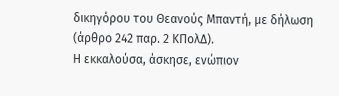δικηγόρου του Θεανούς Μπαντή, με δήλωση (άρθρο 242 παρ. 2 ΚΠολΔ).
Η εκκαλούσα, άσκησε, ενώπιον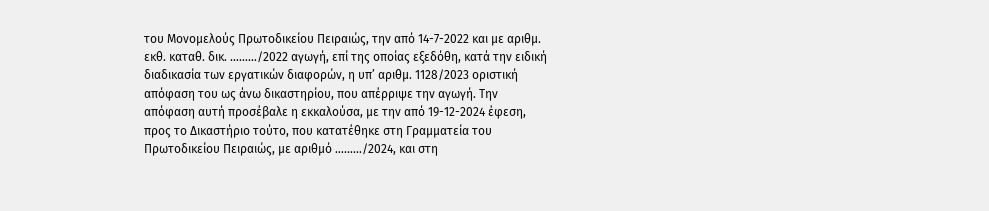του Μονομελούς Πρωτοδικείου Πειραιώς, την από 14-7-2022 και με αριθμ. εκθ. καταθ. δικ. ………/2022 αγωγή, επί της οποίας εξεδόθη, κατά την ειδική διαδικασία των εργατικών διαφορών, η υπ’ αριθμ. 1128/2023 οριστική απόφαση του ως άνω δικαστηρίου, που απέρριψε την αγωγή. Την απόφαση αυτή προσέβαλε η εκκαλούσα, με την από 19-12-2024 έφεση, προς το Δικαστήριο τούτο, που κατατέθηκε στη Γραμματεία του Πρωτοδικείου Πειραιώς, με αριθμό ………/2024, και στη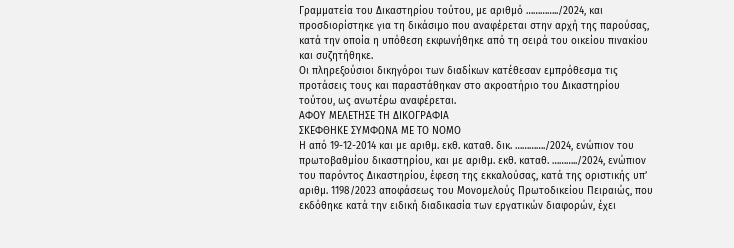Γραμματεία του Δικαστηρίου τούτου, με αριθμό …………../2024, και προσδιορίστηκε για τη δικάσιμο που αναφέρεται στην αρχή της παρούσας, κατά την οποία η υπόθεση εκφωνήθηκε από τη σειρά του οικείου πινακίου και συζητήθηκε.
Οι πληρεξούσιοι δικηγόροι των διαδίκων κατέθεσαν εμπρόθεσμα τις προτάσεις τους και παραστάθηκαν στο ακροατήριο του Δικαστηρίου τούτου, ως ανωτέρω αναφέρεται.
ΑΦΟΥ ΜΕΛΕΤΗΣΕ ΤΗ ΔΙΚΟΓΡΑΦΙΑ
ΣΚΕΦΘΗΚΕ ΣΥΜΦΩΝΑ ΜΕ ΤΟ ΝΟΜΟ
Η από 19-12-2014 και με αριθμ. εκθ. καταθ. δικ. …………./2024, ενώπιον του πρωτοβαθμίου δικαστηρίου, και με αριθμ. εκθ. καταθ. ………../2024, ενώπιον του παρόντος Δικαστηρίου, έφεση της εκκαλούσας, κατά της οριστικής υπ’ αριθμ. 1198/2023 αποφάσεως του Μονομελούς Πρωτοδικείου Πειραιώς, που εκδόθηκε κατά την ειδική διαδικασία των εργατικών διαφορών, έχει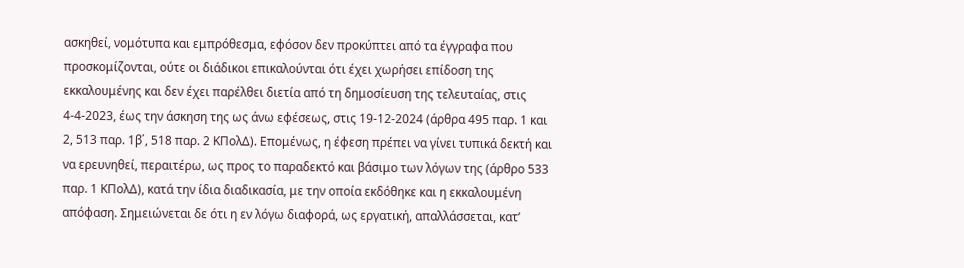ασκηθεί, νομότυπα και εμπρόθεσμα, εφόσον δεν προκύπτει από τα έγγραφα που προσκομίζονται, ούτε οι διάδικοι επικαλούνται ότι έχει χωρήσει επίδοση της εκκαλουμένης και δεν έχει παρέλθει διετία από τη δημοσίευση της τελευταίας, στις 4-4-2023, έως την άσκηση της ως άνω εφέσεως, στις 19-12-2024 (άρθρα 495 παρ. 1 και 2, 513 παρ. 1β΄, 518 παρ. 2 ΚΠολΔ). Επομένως, η έφεση πρέπει να γίνει τυπικά δεκτή και να ερευνηθεί, περαιτέρω, ως προς το παραδεκτό και βάσιμο των λόγων της (άρθρο 533 παρ. 1 ΚΠολΔ), κατά την ίδια διαδικασία, με την οποία εκδόθηκε και η εκκαλουμένη απόφαση. Σημειώνεται δε ότι η εν λόγω διαφορά, ως εργατική, απαλλάσσεται, κατ’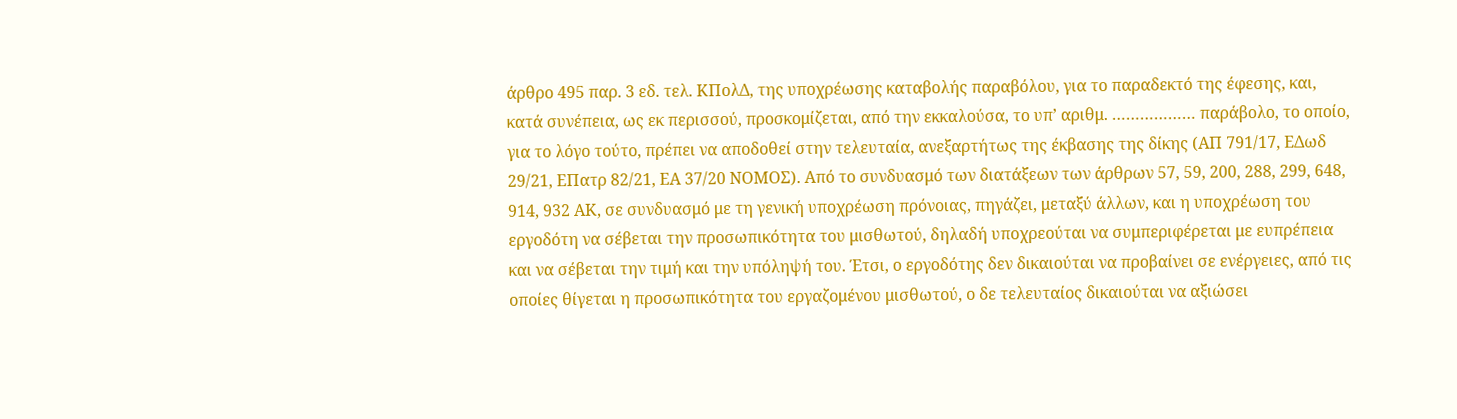άρθρο 495 παρ. 3 εδ. τελ. ΚΠολΔ, της υποχρέωσης καταβολής παραβόλου, για το παραδεκτό της έφεσης, και, κατά συνέπεια, ως εκ περισσού, προσκομίζεται, από την εκκαλούσα, το υπ’ αριθμ. ……………… παράβολο, το οποίο, για το λόγο τούτο, πρέπει να αποδοθεί στην τελευταία, ανεξαρτήτως της έκβασης της δίκης (ΑΠ 791/17, ΕΔωδ 29/21, ΕΠατρ 82/21, ΕΑ 37/20 ΝΟΜΟΣ). Από το συνδυασμό των διατάξεων των άρθρων 57, 59, 200, 288, 299, 648, 914, 932 ΑΚ, σε συνδυασμό με τη γενική υποχρέωση πρόνοιας, πηγάζει, μεταξύ άλλων, και η υποχρέωση του εργοδότη να σέβεται την προσωπικότητα του μισθωτού, δηλαδή υποχρεούται να συμπεριφέρεται με ευπρέπεια και να σέβεται την τιμή και την υπόληψή του. Έτσι, ο εργοδότης δεν δικαιούται να προβαίνει σε ενέργειες, από τις οποίες θίγεται η προσωπικότητα του εργαζομένου μισθωτού, ο δε τελευταίος δικαιούται να αξιώσει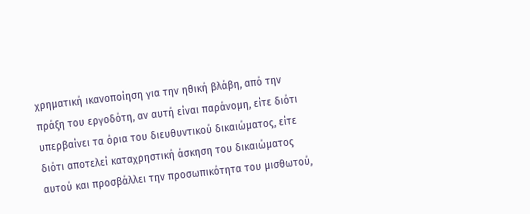χρηματική ικανοποίηση για την ηθική βλάβη, από την πράξη του εργοδότη, αν αυτή είναι παράνομη, είτε διότι υπερβαίνει τα όρια του διευθυντικού δικαιώματος, είτε διότι αποτελεί καταχρηστική άσκηση του δικαιώματος αυτού και προσβάλλει την προσωπικότητα του μισθωτού,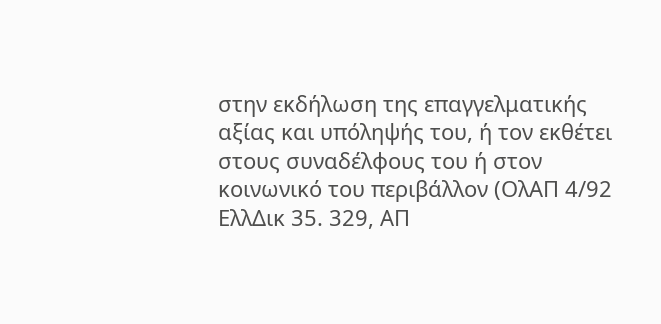στην εκδήλωση της επαγγελματικής αξίας και υπόληψής του, ή τον εκθέτει στους συναδέλφους του ή στον κοινωνικό του περιβάλλον (ΟλΑΠ 4/92 ΕλλΔικ 35. 329, ΑΠ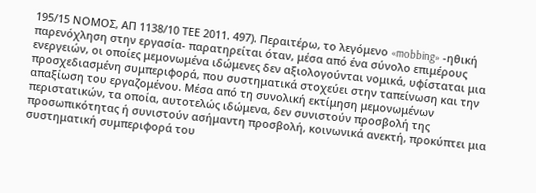195/15 ΝΟΜΟΣ, ΑΠ 1138/10 ΤΕΕ 2011. 497). Περαιτέρω, το λεγόμενο «mobbing» -ηθική παρενόχληση στην εργασία- παρατηρείται όταν, μέσα από ένα σύνολο επιμέρους ενεργειών, οι οποίες μεμονωμένα ιδώμενες δεν αξιολογούνται νομικά, υφίσταται μια προσχεδιασμένη συμπεριφορά, που συστηματικά στοχεύει στην ταπείνωση και την απαξίωση του εργαζομένου. Μέσα από τη συνολική εκτίμηση μεμονωμένων περιστατικών, τα οποία, αυτοτελώς ιδώμενα, δεν συνιστούν προσβολή της προσωπικότητας ή συνιστούν ασήμαντη προσβολή, κοινωνικά ανεκτή, προκύπτει μια συστηματική συμπεριφορά του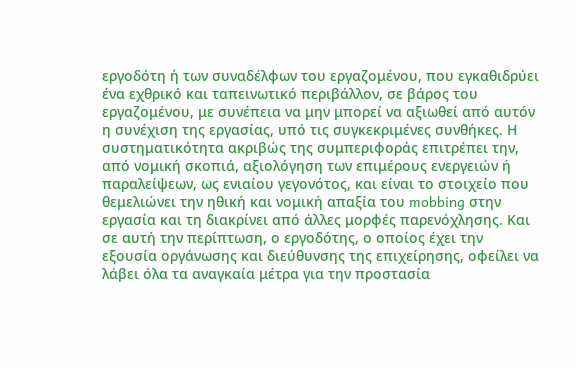εργοδότη ή των συναδέλφων του εργαζομένου, που εγκαθιδρύει ένα εχθρικό και ταπεινωτικό περιβάλλον, σε βάρος του εργαζομένου, με συνέπεια να μην μπορεί να αξιωθεί από αυτόν η συνέχιση της εργασίας, υπό τις συγκεκριμένες συνθήκες. Η συστηματικότητα ακριβώς της συμπεριφοράς επιτρέπει την, από νομική σκοπιά, αξιολόγηση των επιμέρους ενεργειών ή παραλείψεων, ως ενιαίου γεγονότος, και είναι το στοιχείο που θεμελιώνει την ηθική και νομική απαξία του mobbing στην εργασία και τη διακρίνει από άλλες μορφές παρενόχλησης. Και σε αυτή την περίπτωση, ο εργοδότης, ο οποίος έχει την εξουσία οργάνωσης και διεύθυνσης της επιχείρησης, οφείλει να λάβει όλα τα αναγκαία μέτρα για την προστασία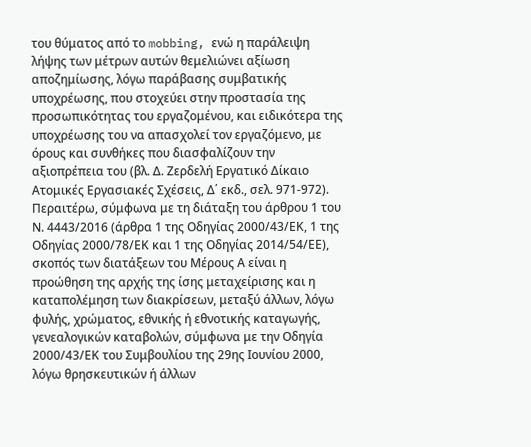του θύματος από το mobbing, ενώ η παράλειψη λήψης των μέτρων αυτών θεμελιώνει αξίωση αποζημίωσης, λόγω παράβασης συμβατικής υποχρέωσης, που στοχεύει στην προστασία της προσωπικότητας του εργαζομένου, και ειδικότερα της υποχρέωσης του να απασχολεί τον εργαζόμενο, με όρους και συνθήκες που διασφαλίζουν την αξιοπρέπεια του (βλ. Δ. Ζερδελή Εργατικό Δίκαιο Ατομικές Εργασιακές Σχέσεις, Δ΄ εκδ., σελ. 971-972). Περαιτέρω, σύμφωνα με τη διάταξη του άρθρου 1 του Ν. 4443/2016 (άρθρα 1 της Οδηγίας 2000/43/ΕΚ, 1 της Οδηγίας 2000/78/ΕΚ και 1 της Οδηγίας 2014/54/ΕΕ), σκοπός των διατάξεων του Μέρους Α είναι η προώθηση της αρχής της ίσης μεταχείρισης και η καταπολέμηση των διακρίσεων, μεταξύ άλλων, λόγω φυλής, χρώματος, εθνικής ή εθνοτικής καταγωγής, γενεαλογικών καταβολών, σύμφωνα με την Οδηγία 2000/43/ΕΚ του Συμβουλίου της 29ης Ιουνίου 2000, λόγω θρησκευτικών ή άλλων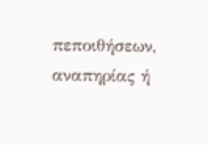πεποιθήσεων, αναπηρίας ή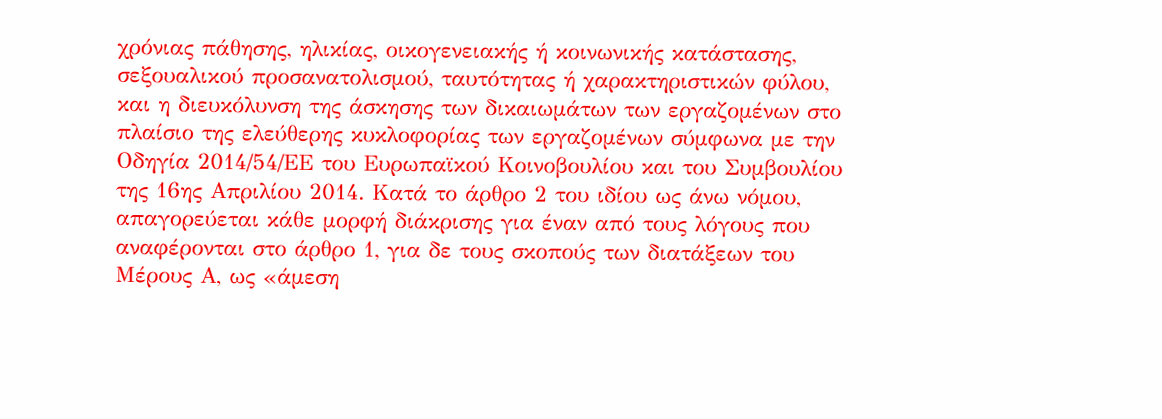χρόνιας πάθησης, ηλικίας, οικογενειακής ή κοινωνικής κατάστασης, σεξουαλικού προσανατολισμού, ταυτότητας ή χαρακτηριστικών φύλου, και η διευκόλυνση της άσκησης των δικαιωμάτων των εργαζομένων στο πλαίσιο της ελεύθερης κυκλοφορίας των εργαζομένων σύμφωνα με την Οδηγία 2014/54/ΕΕ του Ευρωπαϊκού Κοινοβουλίου και του Συμβουλίου της 16ης Απριλίου 2014. Κατά το άρθρο 2 του ιδίου ως άνω νόμου, απαγορεύεται κάθε μορφή διάκρισης για έναν από τους λόγους που αναφέρονται στο άρθρο 1, για δε τους σκοπούς των διατάξεων του Μέρους Α, ως «άμεση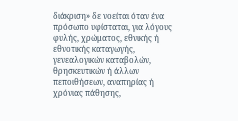διάκριση» δε νοείται όταν ένα πρόσωπο υφίσταται, για λόγους φυλής, χρώματος, εθνικής ή εθνοτικής καταγωγής, γενεαλογικών καταβολών, θρησκευτικών ή άλλων πεποιθήσεων, αναπηρίας ή χρόνιας πάθησης,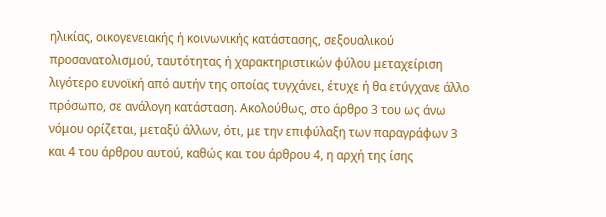ηλικίας, οικογενειακής ή κοινωνικής κατάστασης, σεξουαλικού προσανατολισμού, ταυτότητας ή χαρακτηριστικών φύλου μεταχείριση λιγότερο ευνοϊκή από αυτήν της οποίας τυγχάνει, έτυχε ή θα ετύγχανε άλλο πρόσωπο, σε ανάλογη κατάσταση. Ακολούθως, στο άρθρο 3 του ως άνω νόμου ορίζεται, μεταξύ άλλων, ότι, με την επιφύλαξη των παραγράφων 3 και 4 του άρθρου αυτού, καθώς και του άρθρου 4, η αρχή της ίσης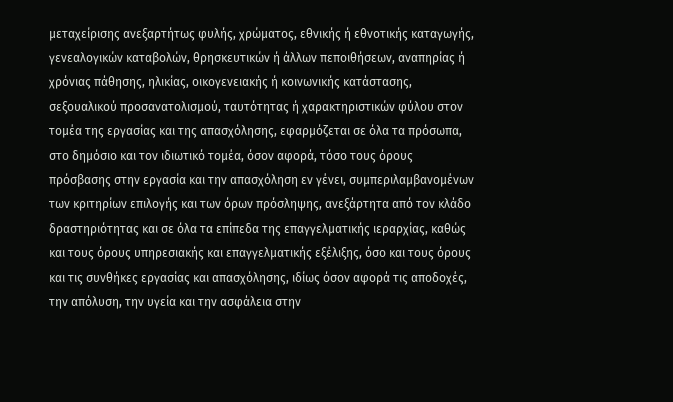μεταχείρισης ανεξαρτήτως φυλής, χρώματος, εθνικής ή εθνοτικής καταγωγής, γενεαλογικών καταβολών, θρησκευτικών ή άλλων πεποιθήσεων, αναπηρίας ή χρόνιας πάθησης, ηλικίας, οικογενειακής ή κοινωνικής κατάστασης, σεξουαλικού προσανατολισμού, ταυτότητας ή χαρακτηριστικών φύλου στον τομέα της εργασίας και της απασχόλησης, εφαρμόζεται σε όλα τα πρόσωπα, στο δημόσιο και τον ιδιωτικό τομέα, όσον αφορά, τόσο τους όρους πρόσβασης στην εργασία και την απασχόληση εν γένει, συμπεριλαμβανομένων των κριτηρίων επιλογής και των όρων πρόσληψης, ανεξάρτητα από τον κλάδο δραστηριότητας και σε όλα τα επίπεδα της επαγγελματικής ιεραρχίας, καθώς και τους όρους υπηρεσιακής και επαγγελματικής εξέλιξης, όσο και τους όρους και τις συνθήκες εργασίας και απασχόλησης, ιδίως όσον αφορά τις αποδοχές, την απόλυση, την υγεία και την ασφάλεια στην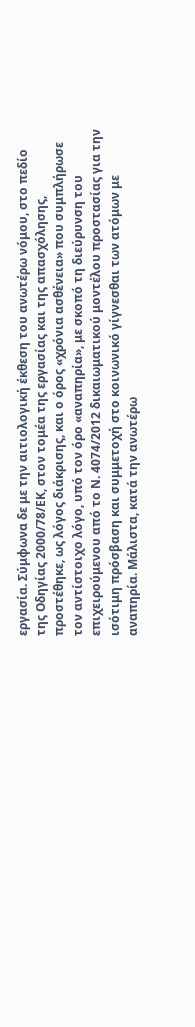εργασία. Σύμφωνα δε με την αιτιολογική έκθεση του ανωτέρω νόμου, στο πεδίο της Οδηγίας 2000/78/ΕΚ, στον τομέα της εργασίας και της απασχόλησης, προστέθηκε, ως λόγος διάκρισης, και ο όρος «χρόνια ασθένεια» που συμπλήρωσε τον αντίστοιχο λόγο, υπό τον όρο «αναπηρία», με σκοπό τη διεύρυνση του επιχειρούμενου από το Ν. 4074/2012 δικαιωματικού μοντέλου προστασίας για την ισότιμη πρόσβαση και συμμετοχή στο κοινωνικό γίγνεσθαι των ατόμων με αναπηρία. Μάλιστα, κατά την ανωτέρω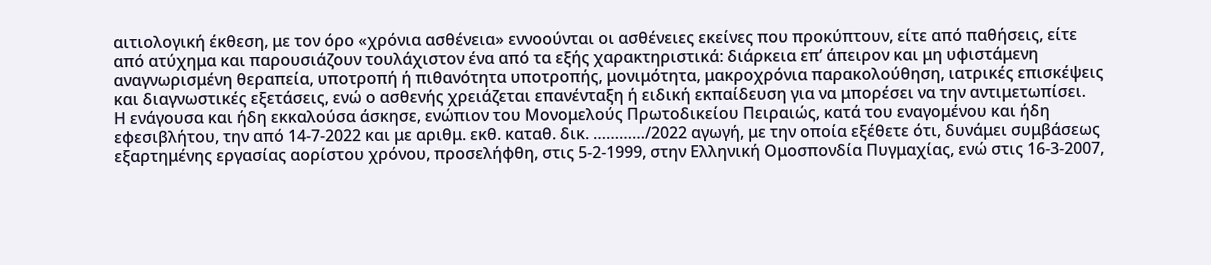αιτιολογική έκθεση, με τον όρο «χρόνια ασθένεια» εννοούνται οι ασθένειες εκείνες που προκύπτουν, είτε από παθήσεις, είτε από ατύχημα και παρουσιάζουν τουλάχιστον ένα από τα εξής χαρακτηριστικά: διάρκεια επ’ άπειρον και μη υφιστάμενη αναγνωρισμένη θεραπεία, υποτροπή ή πιθανότητα υποτροπής, μονιμότητα, μακροχρόνια παρακολούθηση, ιατρικές επισκέψεις και διαγνωστικές εξετάσεις, ενώ ο ασθενής χρειάζεται επανένταξη ή ειδική εκπαίδευση για να μπορέσει να την αντιμετωπίσει.
Η ενάγουσα και ήδη εκκαλούσα άσκησε, ενώπιον του Μονομελούς Πρωτοδικείου Πειραιώς, κατά του εναγομένου και ήδη εφεσιβλήτου, την από 14-7-2022 και με αριθμ. εκθ. καταθ. δικ. …………/2022 αγωγή, με την οποία εξέθετε ότι, δυνάμει συμβάσεως εξαρτημένης εργασίας αορίστου χρόνου, προσελήφθη, στις 5-2-1999, στην Ελληνική Ομοσπονδία Πυγμαχίας, ενώ στις 16-3-2007,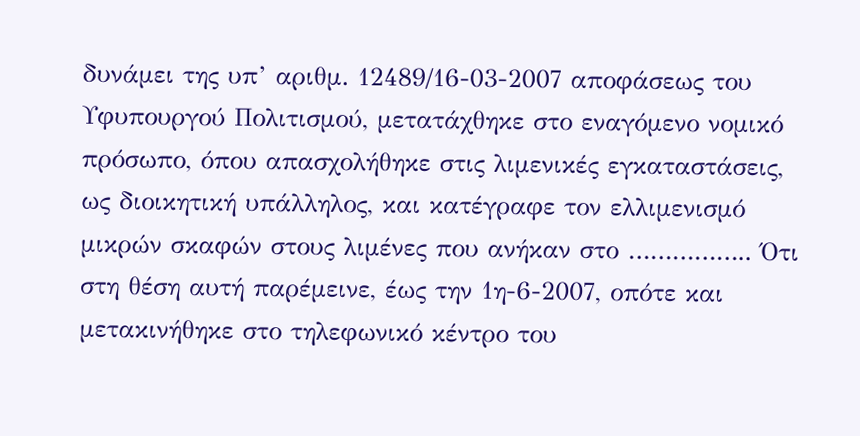δυνάμει της υπ’ αριθμ. 12489/16-03-2007 αποφάσεως του Υφυπουργού Πολιτισμού, μετατάχθηκε στο εναγόμενο νομικό πρόσωπο, όπου απασχολήθηκε στις λιμενικές εγκαταστάσεις, ως διοικητική υπάλληλος, και κατέγραφε τον ελλιμενισμό μικρών σκαφών στους λιμένες που ανήκαν στο …………….. Ότι στη θέση αυτή παρέμεινε, έως την 1η-6-2007, οπότε και μετακινήθηκε στο τηλεφωνικό κέντρο του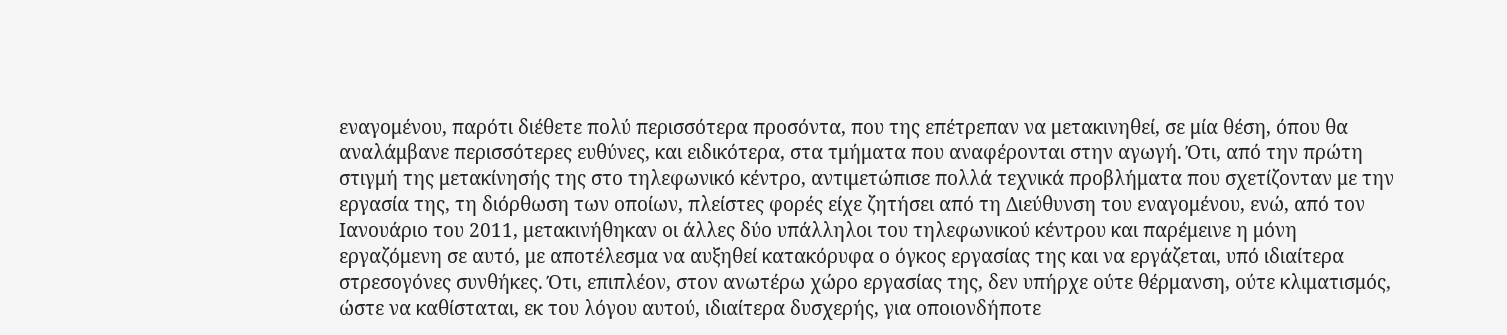εναγομένου, παρότι διέθετε πολύ περισσότερα προσόντα, που της επέτρεπαν να μετακινηθεί, σε μία θέση, όπου θα αναλάμβανε περισσότερες ευθύνες, και ειδικότερα, στα τμήματα που αναφέρονται στην αγωγή. Ότι, από την πρώτη στιγμή της μετακίνησής της στο τηλεφωνικό κέντρο, αντιμετώπισε πολλά τεχνικά προβλήματα που σχετίζονταν με την εργασία της, τη διόρθωση των οποίων, πλείστες φορές είχε ζητήσει από τη Διεύθυνση του εναγομένου, ενώ, από τον Ιανουάριο του 2011, μετακινήθηκαν οι άλλες δύο υπάλληλοι του τηλεφωνικού κέντρου και παρέμεινε η μόνη εργαζόμενη σε αυτό, με αποτέλεσμα να αυξηθεί κατακόρυφα ο όγκος εργασίας της και να εργάζεται, υπό ιδιαίτερα στρεσογόνες συνθήκες. Ότι, επιπλέον, στον ανωτέρω χώρο εργασίας της, δεν υπήρχε ούτε θέρμανση, ούτε κλιματισμός, ώστε να καθίσταται, εκ του λόγου αυτού, ιδιαίτερα δυσχερής, για οποιονδήποτε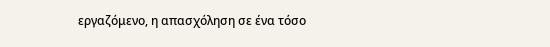εργαζόμενο, η απασχόληση σε ένα τόσο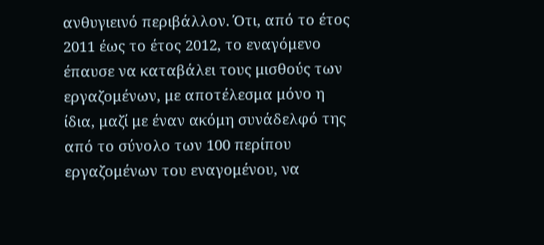ανθυγιεινό περιβάλλον. Ότι, από το έτος 2011 έως το έτος 2012, το εναγόμενο έπαυσε να καταβάλει τους μισθούς των εργαζομένων, με αποτέλεσμα μόνο η ίδια, μαζί με έναν ακόμη συνάδελφό της από το σύνολο των 100 περίπου εργαζομένων του εναγομένου, να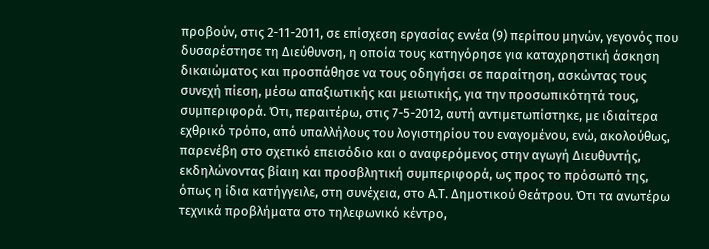προβούν, στις 2-11-2011, σε επίσχεση εργασίας εννέα (9) περίπου μηνών, γεγονός που δυσαρέστησε τη Διεύθυνση, η οποία τους κατηγόρησε για καταχρηστική άσκηση δικαιώματος και προσπάθησε να τους οδηγήσει σε παραίτηση, ασκώντας τους συνεχή πίεση, μέσω απαξιωτικής και μειωτικής, για την προσωπικότητά τους, συμπεριφορά. Ότι, περαιτέρω, στις 7-5-2012, αυτή αντιμετωπίστηκε, με ιδιαίτερα εχθρικό τρόπο, από υπαλλήλους του λογιστηρίου του εναγομένου, ενώ, ακολούθως, παρενέβη στο σχετικό επεισόδιο και ο αναφερόμενος στην αγωγή Διευθυντής, εκδηλώνοντας βίαιη και προσβλητική συμπεριφορά, ως προς το πρόσωπό της, όπως η ίδια κατήγγειλε, στη συνέχεια, στο Α.Τ. Δημοτικού Θεάτρου. Ότι τα ανωτέρω τεχνικά προβλήματα στο τηλεφωνικό κέντρο,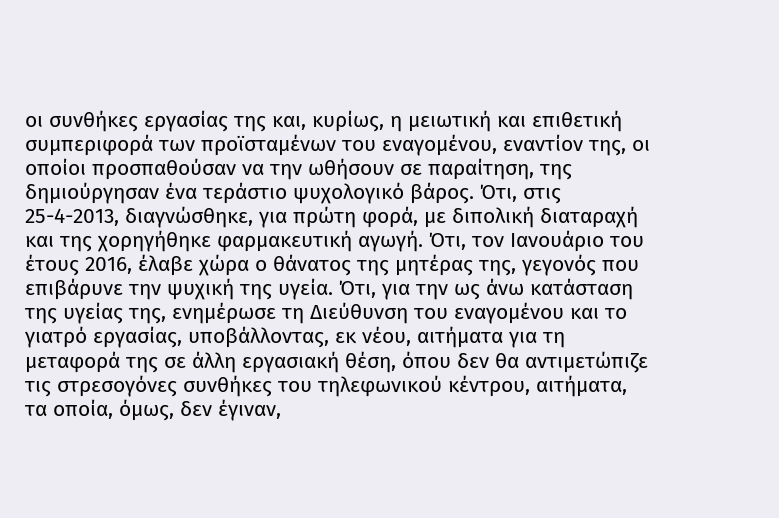οι συνθήκες εργασίας της και, κυρίως, η μειωτική και επιθετική συμπεριφορά των προϊσταμένων του εναγομένου, εναντίον της, οι οποίοι προσπαθούσαν να την ωθήσουν σε παραίτηση, της δημιούργησαν ένα τεράστιο ψυχολογικό βάρος. Ότι, στις 25-4-2013, διαγνώσθηκε, για πρώτη φορά, με διπολική διαταραχή και της χορηγήθηκε φαρμακευτική αγωγή. Ότι, τον Ιανουάριο του έτους 2016, έλαβε χώρα ο θάνατος της μητέρας της, γεγονός που επιβάρυνε την ψυχική της υγεία. Ότι, για την ως άνω κατάσταση της υγείας της, ενημέρωσε τη Διεύθυνση του εναγομένου και το γιατρό εργασίας, υποβάλλοντας, εκ νέου, αιτήματα για τη μεταφορά της σε άλλη εργασιακή θέση, όπου δεν θα αντιμετώπιζε τις στρεσογόνες συνθήκες του τηλεφωνικού κέντρου, αιτήματα, τα οποία, όμως, δεν έγιναν,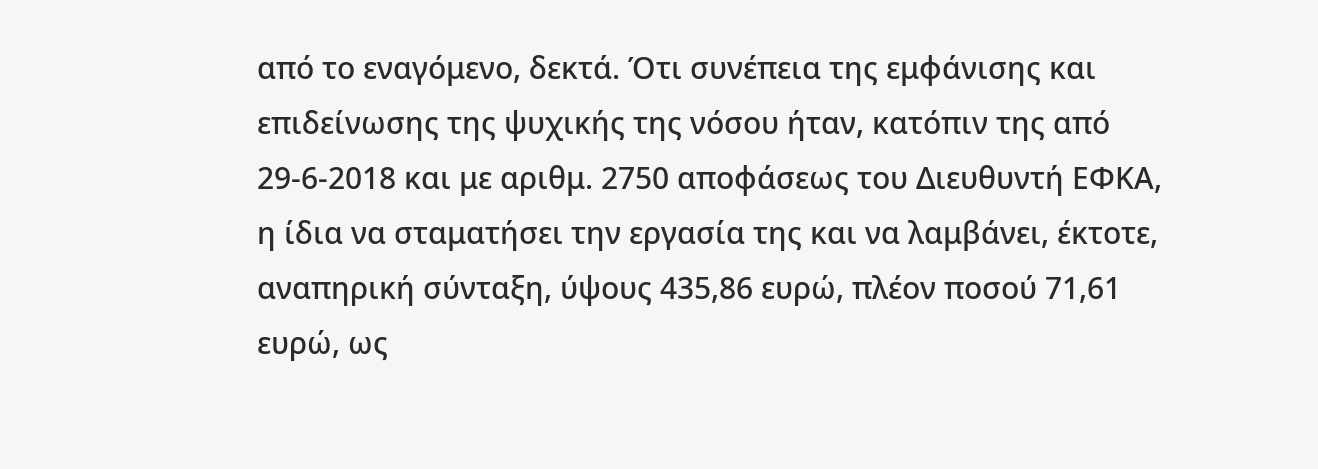από το εναγόμενο, δεκτά. Ότι συνέπεια της εμφάνισης και επιδείνωσης της ψυχικής της νόσου ήταν, κατόπιν της από 29-6-2018 και με αριθμ. 2750 αποφάσεως του Διευθυντή ΕΦΚΑ, η ίδια να σταματήσει την εργασία της και να λαμβάνει, έκτοτε, αναπηρική σύνταξη, ύψους 435,86 ευρώ, πλέον ποσού 71,61 ευρώ, ως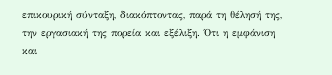επικουρική σύνταξη, διακόπτοντας, παρά τη θέλησή της, την εργασιακή της πορεία και εξέλιξη. Ότι η εμφάνιση και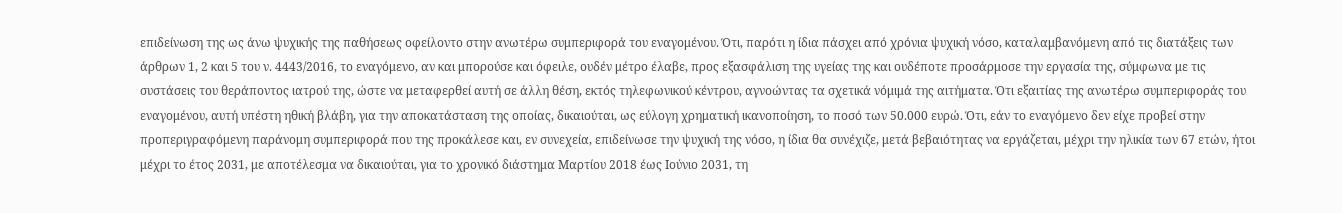επιδείνωση της ως άνω ψυχικής της παθήσεως οφείλοντο στην ανωτέρω συμπεριφορά του εναγομένου. Ότι, παρότι η ίδια πάσχει από χρόνια ψυχική νόσο, καταλαμβανόμενη από τις διατάξεις των άρθρων 1, 2 και 5 του ν. 4443/2016, το εναγόμενο, αν και μπορούσε και όφειλε, ουδέν μέτρο έλαβε, προς εξασφάλιση της υγείας της και ουδέποτε προσάρμοσε την εργασία της, σύμφωνα με τις συστάσεις του θεράποντος ιατρού της, ώστε να μεταφερθεί αυτή σε άλλη θέση, εκτός τηλεφωνικού κέντρου, αγνοώντας τα σχετικά νόμιμά της αιτήματα. Ότι εξαιτίας της ανωτέρω συμπεριφοράς του εναγομένου, αυτή υπέστη ηθική βλάβη, για την αποκατάσταση της οποίας, δικαιούται, ως εύλογη χρηματική ικανοποίηση, το ποσό των 50.000 ευρώ. Ότι, εάν το εναγόμενο δεν είχε προβεί στην προπεριγραφόμενη παράνομη συμπεριφορά που της προκάλεσε και, εν συνεχεία, επιδείνωσε την ψυχική της νόσο, η ίδια θα συνέχιζε, μετά βεβαιότητας να εργάζεται, μέχρι την ηλικία των 67 ετών, ήτοι μέχρι το έτος 2031, με αποτέλεσμα να δικαιούται, για το χρονικό διάστημα Μαρτίου 2018 έως Ιούνιο 2031, τη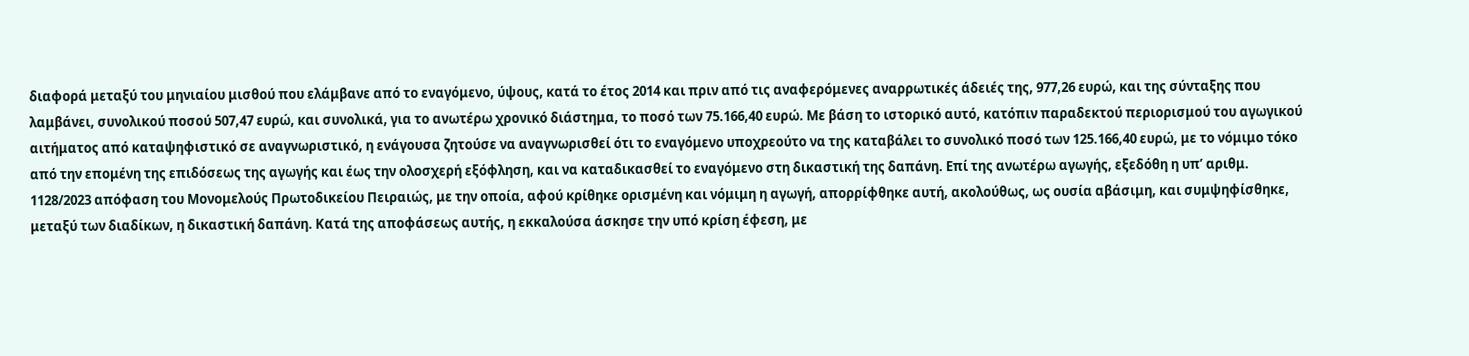διαφορά μεταξύ του μηνιαίου μισθού που ελάμβανε από το εναγόμενο, ύψους, κατά το έτος 2014 και πριν από τις αναφερόμενες αναρρωτικές άδειές της, 977,26 ευρώ, και της σύνταξης που λαμβάνει, συνολικού ποσού 507,47 ευρώ, και συνολικά, για το ανωτέρω χρονικό διάστημα, το ποσό των 75.166,40 ευρώ. Με βάση το ιστορικό αυτό, κατόπιν παραδεκτού περιορισμού του αγωγικού αιτήματος από καταψηφιστικό σε αναγνωριστικό, η ενάγουσα ζητούσε να αναγνωρισθεί ότι το εναγόμενο υποχρεούτο να της καταβάλει το συνολικό ποσό των 125.166,40 ευρώ, με το νόμιμο τόκο από την επομένη της επιδόσεως της αγωγής και έως την ολοσχερή εξόφληση, και να καταδικασθεί το εναγόμενο στη δικαστική της δαπάνη. Επί της ανωτέρω αγωγής, εξεδόθη η υπ’ αριθμ. 1128/2023 απόφαση του Μονομελούς Πρωτοδικείου Πειραιώς, με την οποία, αφού κρίθηκε ορισμένη και νόμιμη η αγωγή, απορρίφθηκε αυτή, ακολούθως, ως ουσία αβάσιμη, και συμψηφίσθηκε, μεταξύ των διαδίκων, η δικαστική δαπάνη. Κατά της αποφάσεως αυτής, η εκκαλούσα άσκησε την υπό κρίση έφεση, με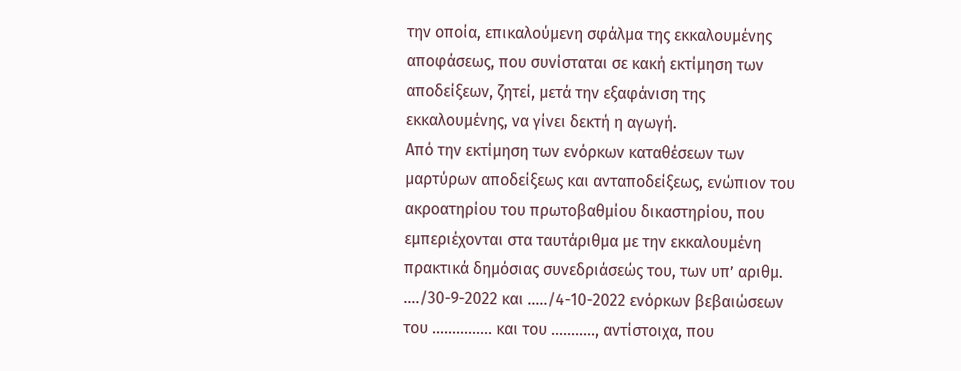την οποία, επικαλούμενη σφάλμα της εκκαλουμένης αποφάσεως, που συνίσταται σε κακή εκτίμηση των αποδείξεων, ζητεί, μετά την εξαφάνιση της εκκαλουμένης, να γίνει δεκτή η αγωγή.
Από την εκτίμηση των ενόρκων καταθέσεων των μαρτύρων αποδείξεως και ανταποδείξεως, ενώπιον του ακροατηρίου του πρωτοβαθμίου δικαστηρίου, που εμπεριέχονται στα ταυτάριθμα με την εκκαλουμένη πρακτικά δημόσιας συνεδριάσεώς του, των υπ’ αριθμ. …./30-9-2022 και …../4-10-2022 ενόρκων βεβαιώσεων του …………… και του ……….., αντίστοιχα, που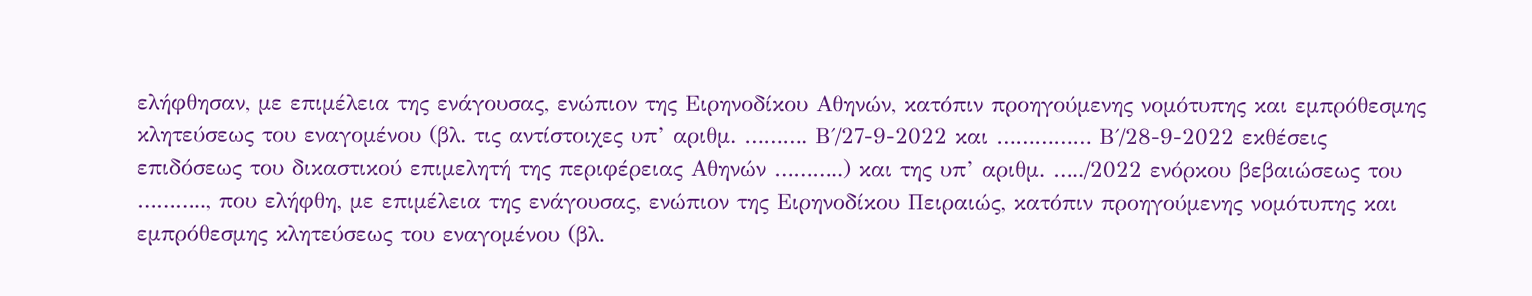ελήφθησαν, με επιμέλεια της ενάγουσας, ενώπιον της Ειρηνοδίκου Αθηνών, κατόπιν προηγούμενης νομότυπης και εμπρόθεσμης κλητεύσεως του εναγομένου (βλ. τις αντίστοιχες υπ’ αριθμ. ………. Β΄/27-9-2022 και …………… Β΄/28-9-2022 εκθέσεις επιδόσεως του δικαστικού επιμελητή της περιφέρειας Αθηνών ………..) και της υπ’ αριθμ. …../2022 ενόρκου βεβαιώσεως του ……….., που ελήφθη, με επιμέλεια της ενάγουσας, ενώπιον της Ειρηνοδίκου Πειραιώς, κατόπιν προηγούμενης νομότυπης και εμπρόθεσμης κλητεύσεως του εναγομένου (βλ.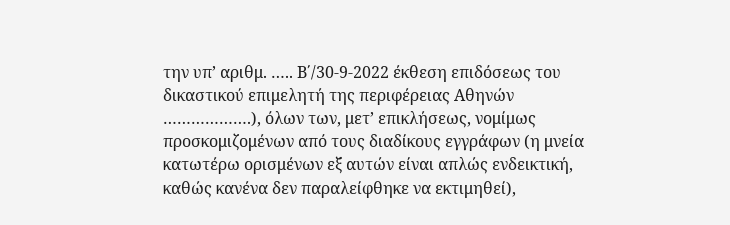την υπ’ αριθμ. ….. Β΄/30-9-2022 έκθεση επιδόσεως του δικαστικού επιμελητή της περιφέρειας Αθηνών ……………….), όλων των, μετ’ επικλήσεως, νομίμως προσκομιζομένων από τους διαδίκους εγγράφων (η μνεία κατωτέρω ορισμένων εξ αυτών είναι απλώς ενδεικτική, καθώς κανένα δεν παραλείφθηκε να εκτιμηθεί),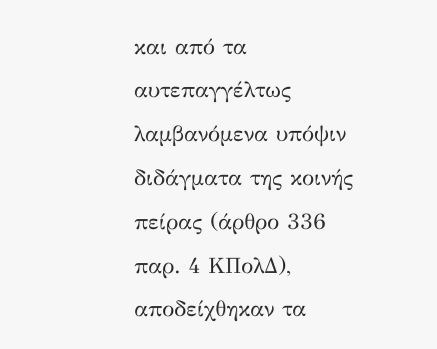και από τα αυτεπαγγέλτως λαμβανόμενα υπόψιν διδάγματα της κοινής πείρας (άρθρο 336 παρ. 4 ΚΠολΔ), αποδείχθηκαν τα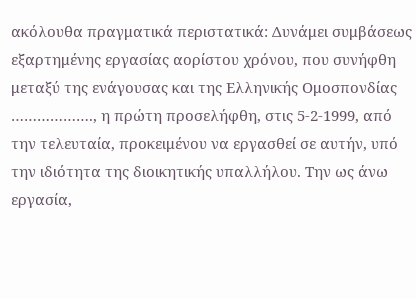ακόλουθα πραγματικά περιστατικά: Δυνάμει συμβάσεως εξαρτημένης εργασίας αορίστου χρόνου, που συνήφθη μεταξύ της ενάγουσας και της Ελληνικής Ομοσπονδίας ………………., η πρώτη προσελήφθη, στις 5-2-1999, από την τελευταία, προκειμένου να εργασθεί σε αυτήν, υπό την ιδιότητα της διοικητικής υπαλλήλου. Την ως άνω εργασία,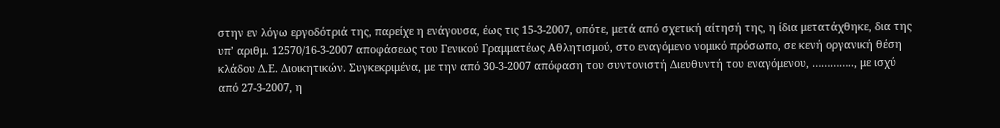στην εν λόγω εργοδότριά της, παρείχε η ενάγουσα, έως τις 15-3-2007, οπότε, μετά από σχετική αίτησή της, η ίδια μετατάχθηκε, δια της υπ’ αριθμ. 12570/16-3-2007 αποφάσεως του Γενικού Γραμματέως Αθλητισμού, στο εναγόμενο νομικό πρόσωπο, σε κενή οργανική θέση κλάδου Δ.Ε. Διοικητικών. Συγκεκριμένα, με την από 30-3-2007 απόφαση του συντονιστή Διευθυντή του εναγόμενου, ………….., με ισχύ από 27-3-2007, η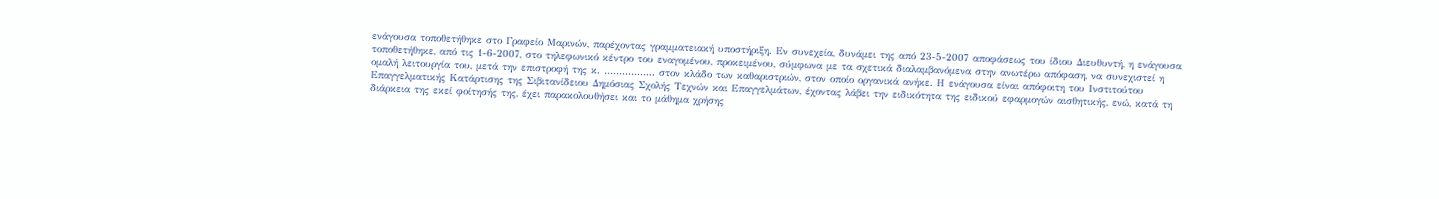ενάγουσα τοποθετήθηκε στο Γραφείο Μαρινών, παρέχοντας γραμματειακή υποστήριξη. Εν συνεχεία, δυνάμει της από 23-5-2007 αποφάσεως του ίδιου Διευθυντή, η ενάγουσα τοποθετήθηκε, από τις 1-6-2007, στο τηλεφωνικό κέντρο του εναγομένου, προκειμένου, σύμφωνα με τα σχετικά διαλαμβανόμενα στην ανωτέρω απόφαση, να συνεχιστεί η ομαλή λειτουργία του, μετά την επιστροφή της κ. …………….. στον κλάδο των καθαριστριών, στον οποίο οργανικά ανήκε. Η ενάγουσα είναι απόφοιτη του Ινστιτούτου Επαγγελματικής Κατάρτισης της Σιβιτανίδειου Δημόσιας Σχολής Τεχνών και Επαγγελμάτων, έχοντας λάβει την ειδικότητα της ειδικού εφαρμογών αισθητικής, ενώ, κατά τη διάρκεια της εκεί φοίτησής της, έχει παρακολουθήσει και το μάθημα χρήσης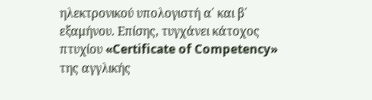ηλεκτρονικού υπολογιστή α΄ και β΄ εξαμήνου. Επίσης, τυγχάνει κάτοχος πτυχίου «Certificate of Competency» της αγγλικής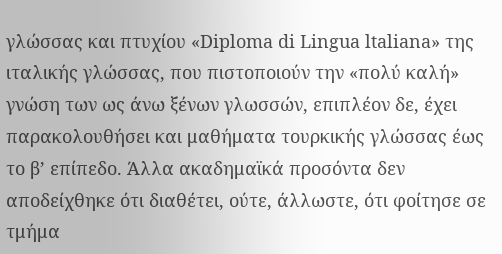γλώσσας και πτυχίου «Diploma di Lingua ltaliana» της ιταλικής γλώσσας, που πιστοποιούν την «πολύ καλή» γνώση των ως άνω ξένων γλωσσών, επιπλέον δε, έχει παρακολουθήσει και μαθήματα τουρκικής γλώσσας έως το β’ επίπεδο. Άλλα ακαδημαϊκά προσόντα δεν αποδείχθηκε ότι διαθέτει, ούτε, άλλωστε, ότι φοίτησε σε τμήμα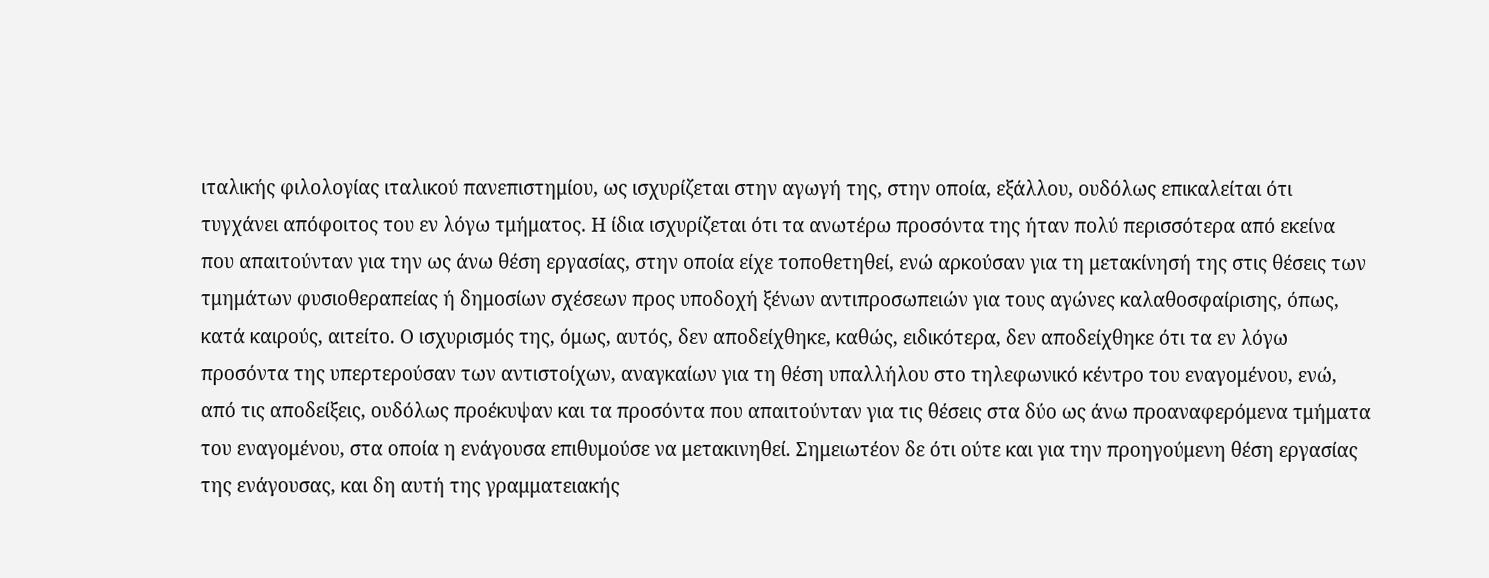ιταλικής φιλολογίας ιταλικού πανεπιστημίου, ως ισχυρίζεται στην αγωγή της, στην οποία, εξάλλου, ουδόλως επικαλείται ότι τυγχάνει απόφοιτος του εν λόγω τμήματος. Η ίδια ισχυρίζεται ότι τα ανωτέρω προσόντα της ήταν πολύ περισσότερα από εκείνα που απαιτούνταν για την ως άνω θέση εργασίας, στην οποία είχε τοποθετηθεί, ενώ αρκούσαν για τη μετακίνησή της στις θέσεις των τμημάτων φυσιοθεραπείας ή δημοσίων σχέσεων προς υποδοχή ξένων αντιπροσωπειών για τους αγώνες καλαθοσφαίρισης, όπως, κατά καιρούς, αιτείτο. Ο ισχυρισμός της, όμως, αυτός, δεν αποδείχθηκε, καθώς, ειδικότερα, δεν αποδείχθηκε ότι τα εν λόγω προσόντα της υπερτερούσαν των αντιστοίχων, αναγκαίων για τη θέση υπαλλήλου στο τηλεφωνικό κέντρο του εναγομένου, ενώ, από τις αποδείξεις, ουδόλως προέκυψαν και τα προσόντα που απαιτούνταν για τις θέσεις στα δύο ως άνω προαναφερόμενα τμήματα του εναγομένου, στα οποία η ενάγουσα επιθυμούσε να μετακινηθεί. Σημειωτέον δε ότι ούτε και για την προηγούμενη θέση εργασίας της ενάγουσας, και δη αυτή της γραμματειακής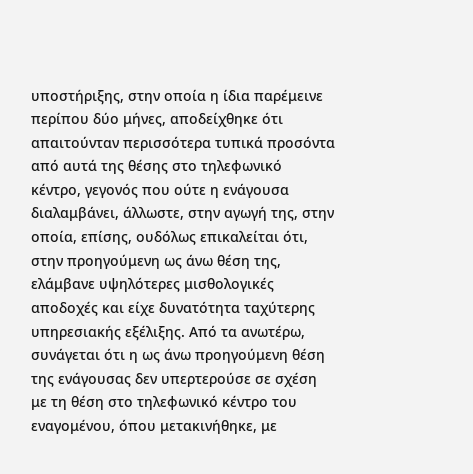υποστήριξης, στην οποία η ίδια παρέμεινε περίπου δύο μήνες, αποδείχθηκε ότι απαιτούνταν περισσότερα τυπικά προσόντα από αυτά της θέσης στο τηλεφωνικό κέντρο, γεγονός που ούτε η ενάγουσα διαλαμβάνει, άλλωστε, στην αγωγή της, στην οποία, επίσης, ουδόλως επικαλείται ότι, στην προηγούμενη ως άνω θέση της, ελάμβανε υψηλότερες μισθολογικές αποδοχές και είχε δυνατότητα ταχύτερης υπηρεσιακής εξέλιξης. Από τα ανωτέρω, συνάγεται ότι η ως άνω προηγούμενη θέση της ενάγουσας δεν υπερτερούσε σε σχέση με τη θέση στο τηλεφωνικό κέντρο του εναγομένου, όπου μετακινήθηκε, με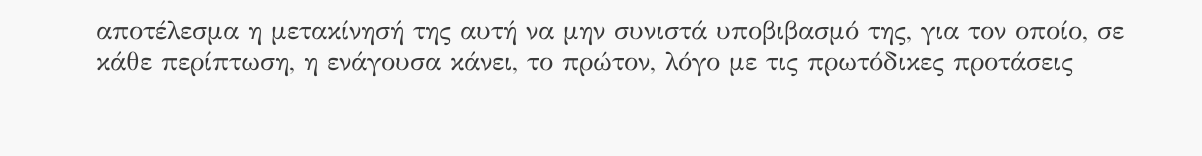αποτέλεσμα η μετακίνησή της αυτή να μην συνιστά υποβιβασμό της, για τον οποίο, σε κάθε περίπτωση, η ενάγουσα κάνει, το πρώτον, λόγο με τις πρωτόδικες προτάσεις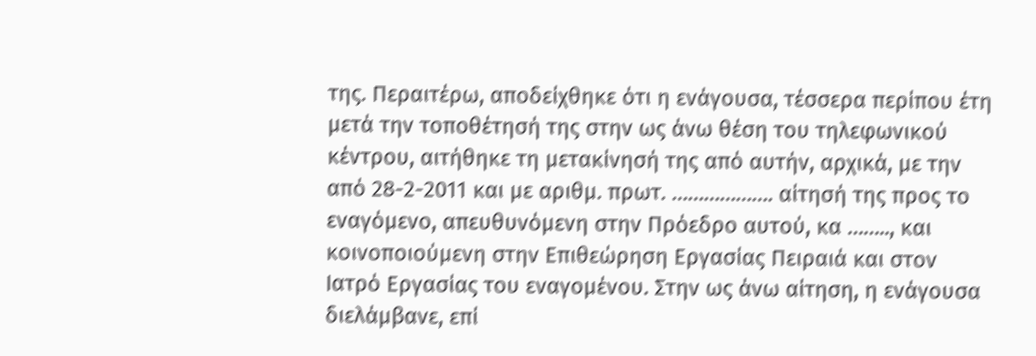της. Περαιτέρω, αποδείχθηκε ότι η ενάγουσα, τέσσερα περίπου έτη μετά την τοποθέτησή της στην ως άνω θέση του τηλεφωνικού κέντρου, αιτήθηκε τη μετακίνησή της από αυτήν, αρχικά, με την από 28-2-2011 και με αριθμ. πρωτ. ………………. αίτησή της προς το εναγόμενο, απευθυνόμενη στην Πρόεδρο αυτού, κα …….., και κοινοποιούμενη στην Επιθεώρηση Εργασίας Πειραιά και στον Ιατρό Εργασίας του εναγομένου. Στην ως άνω αίτηση, η ενάγουσα διελάμβανε, επί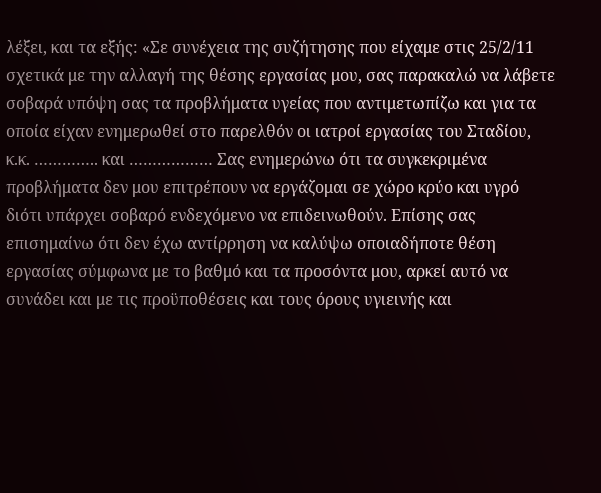λέξει, και τα εξής: «Σε συνέχεια της συζήτησης που είχαμε στις 25/2/11 σχετικά με την αλλαγή της θέσης εργασίας μου, σας παρακαλώ να λάβετε σοβαρά υπόψη σας τα προβλήματα υγείας που αντιμετωπίζω και για τα οποία είχαν ενημερωθεί στο παρελθόν οι ιατροί εργασίας του Σταδίου, κ.κ. ………….. και ……………… Σας ενημερώνω ότι τα συγκεκριμένα προβλήματα δεν μου επιτρέπουν να εργάζομαι σε χώρο κρύο και υγρό διότι υπάρχει σοβαρό ενδεχόμενο να επιδεινωθούν. Επίσης σας επισημαίνω ότι δεν έχω αντίρρηση να καλύψω οποιαδήποτε θέση εργασίας σύμφωνα με το βαθμό και τα προσόντα μου, αρκεί αυτό να συνάδει και με τις προϋποθέσεις και τους όρους υγιεινής και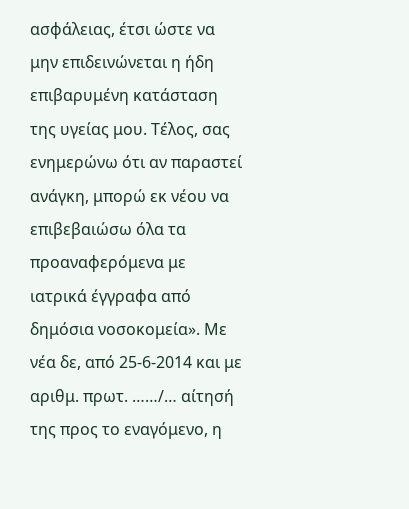ασφάλειας, έτσι ώστε να μην επιδεινώνεται η ήδη επιβαρυμένη κατάσταση της υγείας μου. Τέλος, σας ενημερώνω ότι αν παραστεί ανάγκη, μπορώ εκ νέου να επιβεβαιώσω όλα τα προαναφερόμενα με ιατρικά έγγραφα από δημόσια νοσοκομεία». Με νέα δε, από 25-6-2014 και με αριθμ. πρωτ. ……/… αίτησή της προς το εναγόμενο, η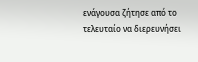ενάγουσα ζήτησε από το τελευταίο να διερευνήσει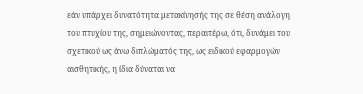εάν υπάρχει δυνατότητα μετακίνησής της σε θέση ανάλογη του πτυχίου της, σημειώνοντας, περαιτέρω, ότι, δυνάμει του σχετικού ως άνω διπλώματός της, ως ειδικού εφαρμογών αισθητικής, η ίδια δύναται να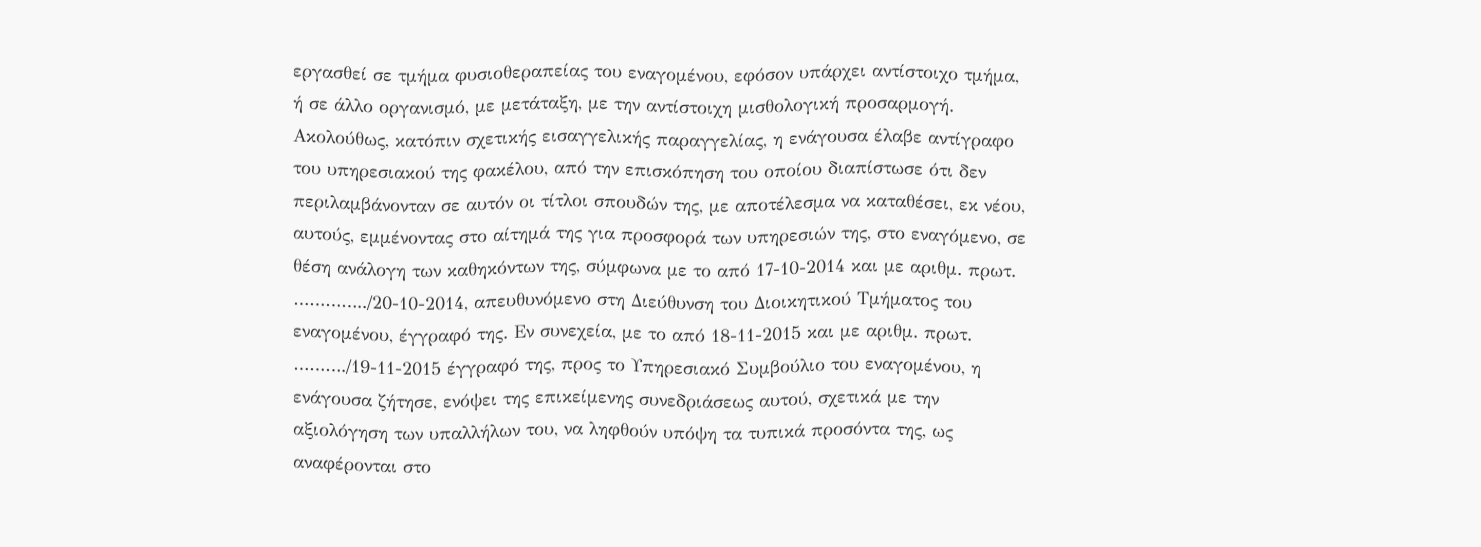εργασθεί σε τμήμα φυσιοθεραπείας του εναγομένου, εφόσον υπάρχει αντίστοιχο τμήμα, ή σε άλλο οργανισμό, με μετάταξη, με την αντίστοιχη μισθολογική προσαρμογή. Ακολούθως, κατόπιν σχετικής εισαγγελικής παραγγελίας, η ενάγουσα έλαβε αντίγραφο του υπηρεσιακού της φακέλου, από την επισκόπηση του οποίου διαπίστωσε ότι δεν περιλαμβάνονταν σε αυτόν οι τίτλοι σπουδών της, με αποτέλεσμα να καταθέσει, εκ νέου, αυτούς, εμμένοντας στο αίτημά της για προσφορά των υπηρεσιών της, στο εναγόμενο, σε θέση ανάλογη των καθηκόντων της, σύμφωνα με το από 17-10-2014 και με αριθμ. πρωτ. …………../20-10-2014, απευθυνόμενο στη Διεύθυνση του Διοικητικού Τμήματος του εναγομένου, έγγραφό της. Εν συνεχεία, με το από 18-11-2015 και με αριθμ. πρωτ. ………./19-11-2015 έγγραφό της, προς το Υπηρεσιακό Συμβούλιο του εναγομένου, η ενάγουσα ζήτησε, ενόψει της επικείμενης συνεδριάσεως αυτού, σχετικά με την αξιολόγηση των υπαλλήλων του, να ληφθούν υπόψη τα τυπικά προσόντα της, ως αναφέρονται στο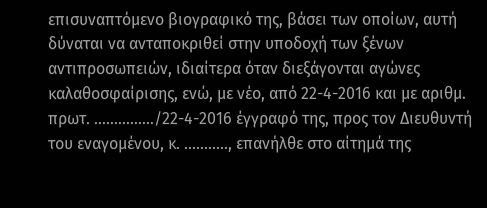επισυναπτόμενο βιογραφικό της, βάσει των οποίων, αυτή δύναται να ανταποκριθεί στην υποδοχή των ξένων αντιπροσωπειών, ιδιαίτερα όταν διεξάγονται αγώνες καλαθοσφαίρισης, ενώ, με νέο, από 22-4-2016 και με αριθμ. πρωτ. ……………/22-4-2016 έγγραφό της, προς τον Διευθυντή του εναγομένου, κ. ……….., επανήλθε στο αίτημά της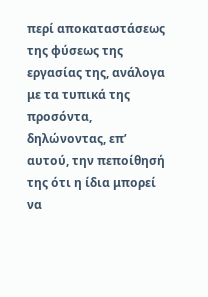περί αποκαταστάσεως της φύσεως της εργασίας της, ανάλογα με τα τυπικά της προσόντα, δηλώνοντας, επ’ αυτού, την πεποίθησή της ότι η ίδια μπορεί να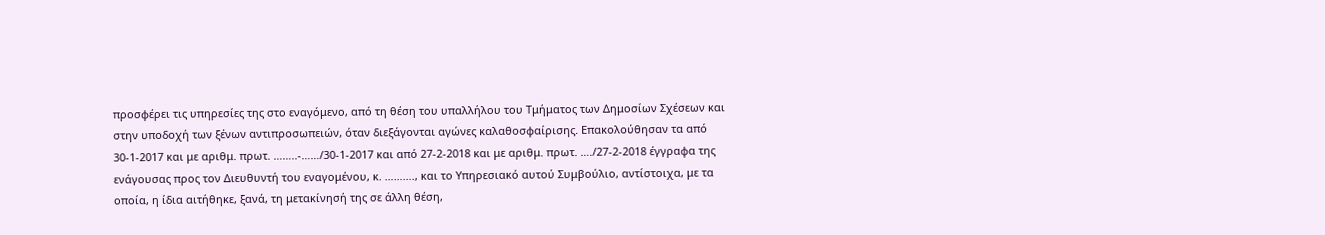προσφέρει τις υπηρεσίες της στο εναγόμενο, από τη θέση του υπαλλήλου του Τμήματος των Δημοσίων Σχέσεων και στην υποδοχή των ξένων αντιπροσωπειών, όταν διεξάγονται αγώνες καλαθοσφαίρισης. Επακολούθησαν τα από 30-1-2017 και με αριθμ. πρωτ. ……..-……/30-1-2017 και από 27-2-2018 και με αριθμ. πρωτ. …./27-2-2018 έγγραφα της ενάγουσας προς τον Διευθυντή του εναγομένου, κ. ………., και το Υπηρεσιακό αυτού Συμβούλιο, αντίστοιχα, με τα οποία, η ίδια αιτήθηκε, ξανά, τη μετακίνησή της σε άλλη θέση,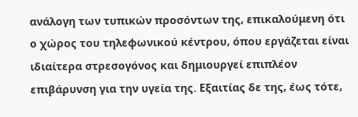ανάλογη των τυπικών προσόντων της, επικαλούμενη ότι ο χώρος του τηλεφωνικού κέντρου, όπου εργάζεται είναι ιδιαίτερα στρεσογόνος και δημιουργεί επιπλέον επιβάρυνση για την υγεία της. Εξαιτίας δε της, έως τότε,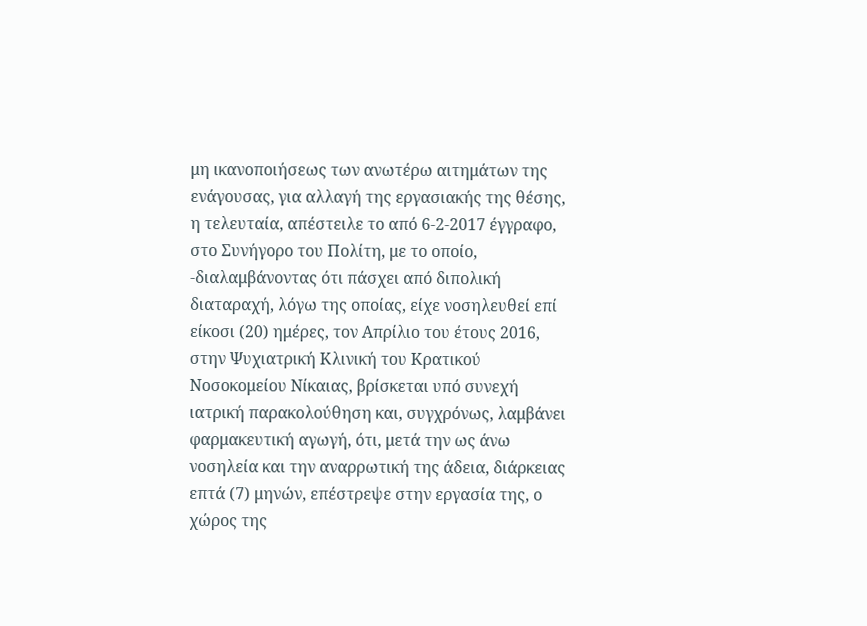μη ικανοποιήσεως των ανωτέρω αιτημάτων της ενάγουσας, για αλλαγή της εργασιακής της θέσης, η τελευταία, απέστειλε το από 6-2-2017 έγγραφο, στο Συνήγορο του Πολίτη, με το οποίο, -διαλαμβάνοντας ότι πάσχει από διπολική διαταραχή, λόγω της οποίας, είχε νοσηλευθεί επί είκοσι (20) ημέρες, τον Απρίλιο του έτους 2016, στην Ψυχιατρική Κλινική του Κρατικού Νοσοκομείου Νίκαιας, βρίσκεται υπό συνεχή ιατρική παρακολούθηση και, συγχρόνως, λαμβάνει φαρμακευτική αγωγή, ότι, μετά την ως άνω νοσηλεία και την αναρρωτική της άδεια, διάρκειας επτά (7) μηνών, επέστρεψε στην εργασία της, ο χώρος της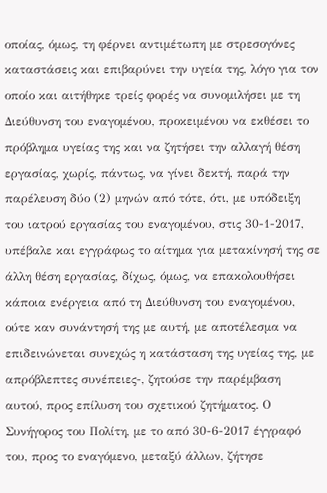οποίας, όμως, τη φέρνει αντιμέτωπη με στρεσογόνες καταστάσεις και επιβαρύνει την υγεία της, λόγο για τον οποίο και αιτήθηκε τρείς φορές να συνομιλήσει με τη Διεύθυνση του εναγομένου, προκειμένου να εκθέσει το πρόβλημα υγείας της και να ζητήσει την αλλαγή θέση εργασίας, χωρίς, πάντως, να γίνει δεκτή, παρά την παρέλευση δύο (2) μηνών από τότε, ότι, με υπόδειξη του ιατρού εργασίας του εναγομένου, στις 30-1-2017, υπέβαλε και εγγράφως το αίτημα για μετακίνησή της σε άλλη θέση εργασίας, δίχως, όμως, να επακολουθήσει κάποια ενέργεια από τη Διεύθυνση του εναγομένου, ούτε καν συνάντησή της με αυτή, με αποτέλεσμα να επιδεινώνεται συνεχώς η κατάσταση της υγείας της, με απρόβλεπτες συνέπειες-, ζητούσε την παρέμβαση αυτού, προς επίλυση του σχετικού ζητήματος. Ο Συνήγορος του Πολίτη, με το από 30-6-2017 έγγραφό του, προς το εναγόμενο, μεταξύ άλλων, ζήτησε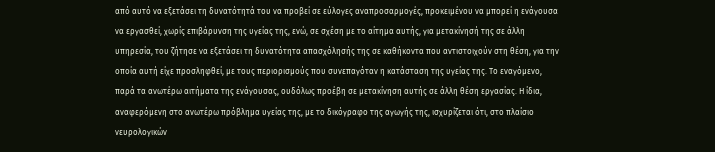από αυτό να εξετάσει τη δυνατότητά του να προβεί σε εύλογες αναπροσαρμογές, προκειμένου να μπορεί η ενάγουσα να εργασθεί, χωρίς επιβάρυνση της υγείας της, ενώ, σε σχέση με το αίτημα αυτής, για μετακίνησή της σε άλλη υπηρεσία, του ζήτησε να εξετάσει τη δυνατότητα απασχόλησής της σε καθήκοντα που αντιστοιχούν στη θέση, για την οποία αυτή είχε προσληφθεί, με τους περιορισμούς που συνεπαγόταν η κατάσταση της υγείας της. Το εναγόμενο, παρά τα ανωτέρω αιτήματα της ενάγουσας, ουδόλως προέβη σε μετακίνηση αυτής σε άλλη θέση εργασίας. Η ίδια, αναφερόμενη στο ανωτέρω πρόβλημα υγείας της, με το δικόγραφο της αγωγής της, ισχυρίζεται ότι, στο πλαίσιο νευρολογικών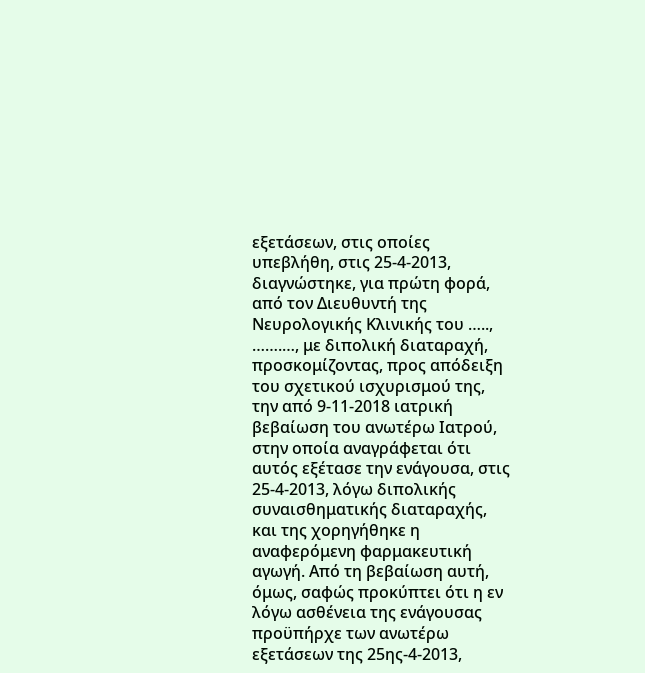εξετάσεων, στις οποίες υπεβλήθη, στις 25-4-2013, διαγνώστηκε, για πρώτη φορά, από τον Διευθυντή της Νευρολογικής Κλινικής του ….., …….…, με διπολική διαταραχή, προσκομίζοντας, προς απόδειξη του σχετικού ισχυρισμού της, την από 9-11-2018 ιατρική βεβαίωση του ανωτέρω Ιατρού, στην οποία αναγράφεται ότι αυτός εξέτασε την ενάγουσα, στις 25-4-2013, λόγω διπολικής συναισθηματικής διαταραχής, και της χορηγήθηκε η αναφερόμενη φαρμακευτική αγωγή. Από τη βεβαίωση αυτή, όμως, σαφώς προκύπτει ότι η εν λόγω ασθένεια της ενάγουσας προϋπήρχε των ανωτέρω εξετάσεων της 25ης-4-2013,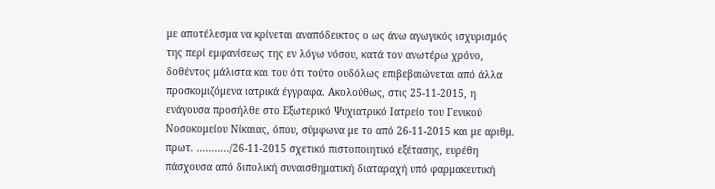με αποτέλεσμα να κρίνεται αναπόδεικτος ο ως άνω αγωγικός ισχυρισμός της περί εμφανίσεως της εν λόγω νόσου, κατά τον ανωτέρω χρόνο, δοθέντος μάλιστα και του ότι τούτο ουδόλως επιβεβαιώνεται από άλλα προσκομιζόμενα ιατρικά έγγραφα. Ακολούθως, στις 25-11-2015, η ενάγουσα προσήλθε στο Εξωτερικό Ψυχιατρικό Ιατρείο του Γενικού Νοσοκομείου Νίκαιας, όπου, σύμφωνα με το από 26-11-2015 και με αριθμ. πρωτ. ………../26-11-2015 σχετικό πιστοποιητικό εξέτασης, ευρέθη πάσχουσα από διπολική συναισθηματική διαταραχή υπό φαρμακευτική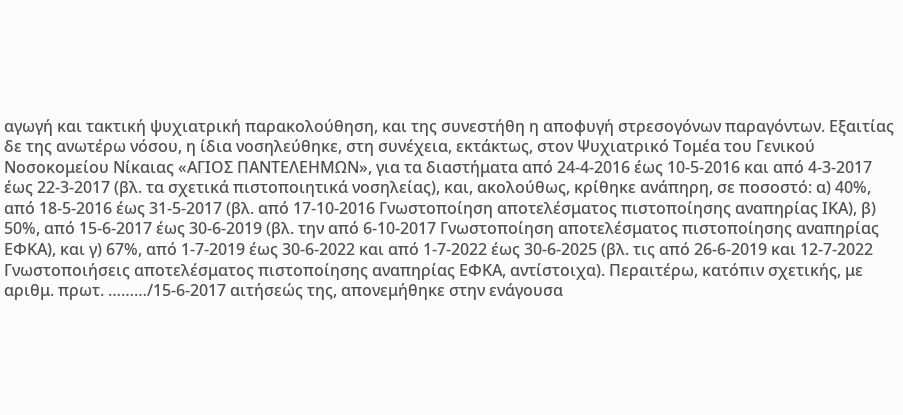αγωγή και τακτική ψυχιατρική παρακολούθηση, και της συνεστήθη η αποφυγή στρεσογόνων παραγόντων. Εξαιτίας δε της ανωτέρω νόσου, η ίδια νοσηλεύθηκε, στη συνέχεια, εκτάκτως, στον Ψυχιατρικό Τομέα του Γενικού Νοσοκομείου Νίκαιας «ΑΓΙΟΣ ΠΑΝΤΕΛΕΗΜΩΝ», για τα διαστήματα από 24-4-2016 έως 10-5-2016 και από 4-3-2017 έως 22-3-2017 (βλ. τα σχετικά πιστοποιητικά νοσηλείας), και, ακολούθως, κρίθηκε ανάπηρη, σε ποσοστό: α) 40%, από 18-5-2016 έως 31-5-2017 (βλ. από 17-10-2016 Γνωστοποίηση αποτελέσματος πιστοποίησης αναπηρίας ΙΚΑ), β) 50%, από 15-6-2017 έως 30-6-2019 (βλ. την από 6-10-2017 Γνωστοποίηση αποτελέσματος πιστοποίησης αναπηρίας ΕΦΚΑ), και γ) 67%, από 1-7-2019 έως 30-6-2022 και από 1-7-2022 έως 30-6-2025 (βλ. τις από 26-6-2019 και 12-7-2022 Γνωστοποιήσεις αποτελέσματος πιστοποίησης αναπηρίας ΕΦΚΑ, αντίστοιχα). Περαιτέρω, κατόπιν σχετικής, με αριθμ. πρωτ. ………/15-6-2017 αιτήσεώς της, απονεμήθηκε στην ενάγουσα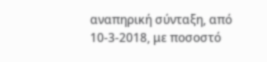αναπηρική σύνταξη, από 10-3-2018, με ποσοστό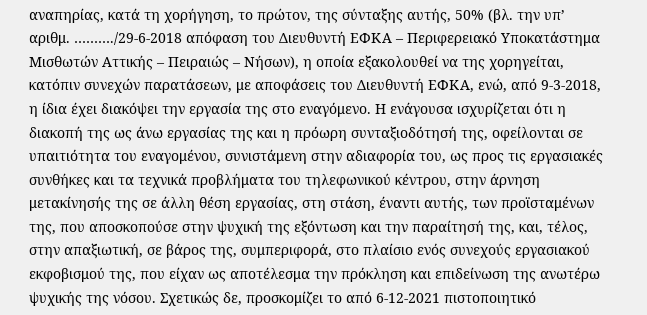αναπηρίας, κατά τη χορήγηση, το πρώτον, της σύνταξης αυτής, 50% (βλ. την υπ’ αριθμ. ………./29-6-2018 απόφαση του Διευθυντή ΕΦΚΑ – Περιφερειακό Υποκατάστημα Μισθωτών Αττικής – Πειραιώς – Νήσων), η οποία εξακολουθεί να της χορηγείται, κατόπιν συνεχών παρατάσεων, με αποφάσεις του Διευθυντή ΕΦΚΑ, ενώ, από 9-3-2018, η ίδια έχει διακόψει την εργασία της στο εναγόμενο. Η ενάγουσα ισχυρίζεται ότι η διακοπή της ως άνω εργασίας της και η πρόωρη συνταξιοδότησή της, οφείλονται σε υπαιτιότητα του εναγομένου, συνιστάμενη στην αδιαφορία του, ως προς τις εργασιακές συνθήκες και τα τεχνικά προβλήματα του τηλεφωνικού κέντρου, στην άρνηση μετακίνησής της σε άλλη θέση εργασίας, στη στάση, έναντι αυτής, των προϊσταμένων της, που αποσκοπούσε στην ψυχική της εξόντωση και την παραίτησή της, και, τέλος, στην απαξιωτική, σε βάρος της, συμπεριφορά, στο πλαίσιο ενός συνεχούς εργασιακού εκφοβισμού της, που είχαν ως αποτέλεσμα την πρόκληση και επιδείνωση της ανωτέρω ψυχικής της νόσου. Σχετικώς δε, προσκομίζει το από 6-12-2021 πιστοποιητικό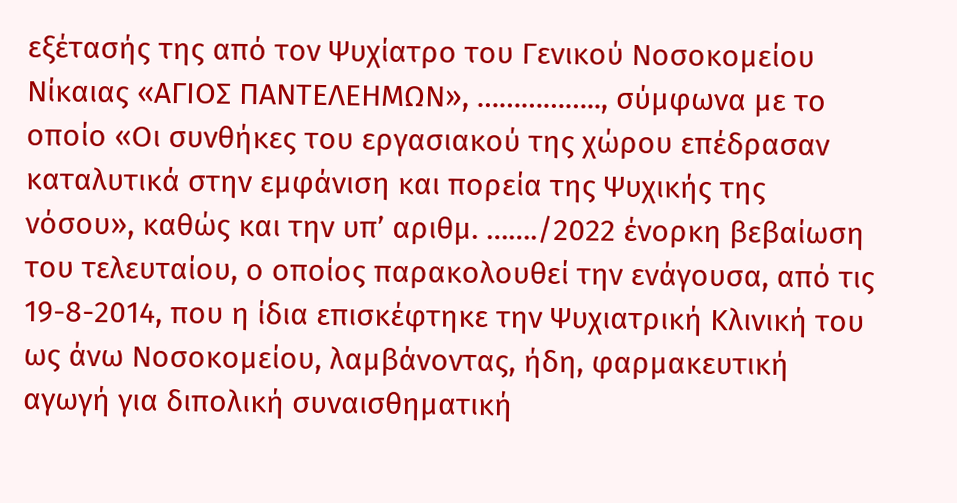εξέτασής της από τον Ψυχίατρο του Γενικού Νοσοκομείου Νίκαιας «ΑΓΙΟΣ ΠΑΝΤΕΛΕΗΜΩΝ», …………….., σύμφωνα με το οποίο «Οι συνθήκες του εργασιακού της χώρου επέδρασαν καταλυτικά στην εμφάνιση και πορεία της Ψυχικής της νόσου», καθώς και την υπ’ αριθμ. ……./2022 ένορκη βεβαίωση του τελευταίου, ο οποίος παρακολουθεί την ενάγουσα, από τις 19-8-2014, που η ίδια επισκέφτηκε την Ψυχιατρική Κλινική του ως άνω Νοσοκομείου, λαμβάνοντας, ήδη, φαρμακευτική αγωγή για διπολική συναισθηματική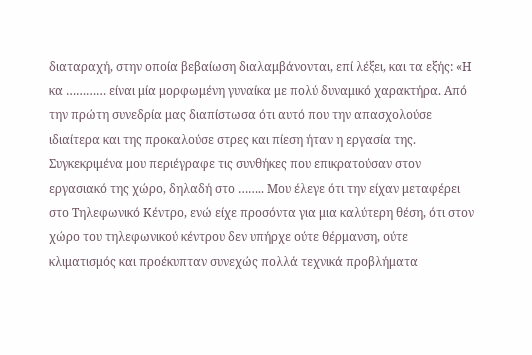διαταραχή, στην οποία βεβαίωση διαλαμβάνονται, επί λέξει, και τα εξής: «Η κα ………… είναι μία μορφωμένη γυναίκα με πολύ δυναμικό χαρακτήρα. Από την πρώτη συνεδρία μας διαπίστωσα ότι αυτό που την απασχολούσε ιδιαίτερα και της προκαλούσε στρες και πίεση ήταν η εργασία της. Συγκεκριμένα μου περιέγραφε τις συνθήκες που επικρατούσαν στον εργασιακό της χώρο, δηλαδή στο …….. Μου έλεγε ότι την είχαν μεταφέρει στο Τηλεφωνικό Κέντρο, ενώ είχε προσόντα για μια καλύτερη θέση, ότι στον χώρο του τηλεφωνικού κέντρου δεν υπήρχε ούτε θέρμανση, ούτε κλιματισμός και προέκυπταν συνεχώς πολλά τεχνικά προβλήματα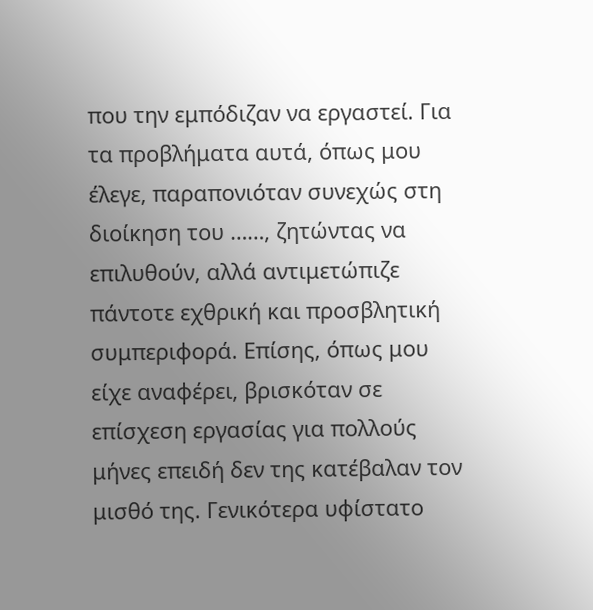που την εμπόδιζαν να εργαστεί. Για τα προβλήματα αυτά, όπως μου έλεγε, παραπονιόταν συνεχώς στη διοίκηση του ……, ζητώντας να επιλυθούν, αλλά αντιμετώπιζε πάντοτε εχθρική και προσβλητική συμπεριφορά. Επίσης, όπως μου είχε αναφέρει, βρισκόταν σε επίσχεση εργασίας για πολλούς μήνες επειδή δεν της κατέβαλαν τον μισθό της. Γενικότερα υφίστατο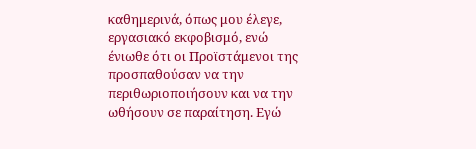καθημερινά, όπως μου έλεγε, εργασιακό εκφοβισμό, ενώ ένιωθε ότι οι Προϊστάμενοι της προσπαθούσαν να την περιθωριοποιήσουν και να την ωθήσουν σε παραίτηση. Εγώ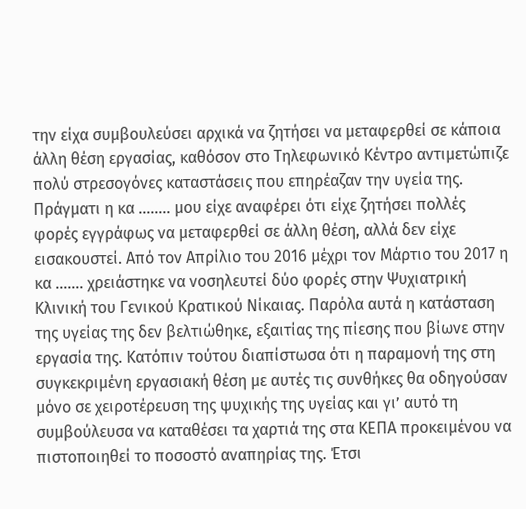την είχα συμβουλεύσει αρχικά να ζητήσει να μεταφερθεί σε κάποια άλλη θέση εργασίας, καθόσον στο Τηλεφωνικό Κέντρο αντιμετώπιζε πολύ στρεσογόνες καταστάσεις που επηρέαζαν την υγεία της. Πράγματι η κα …….. μου είχε αναφέρει ότι είχε ζητήσει πολλές φορές εγγράφως να μεταφερθεί σε άλλη θέση, αλλά δεν είχε εισακουστεί. Από τον Απρίλιο του 2016 μέχρι τον Μάρτιο του 2017 η κα ……. χρειάστηκε να νοσηλευτεί δύο φορές στην Ψυχιατρική Κλινική του Γενικού Κρατικού Νίκαιας. Παρόλα αυτά η κατάσταση της υγείας της δεν βελτιώθηκε, εξαιτίας της πίεσης που βίωνε στην εργασία της. Κατόπιν τούτου διαπίστωσα ότι η παραμονή της στη συγκεκριμένη εργασιακή θέση με αυτές τις συνθήκες θα οδηγούσαν μόνο σε χειροτέρευση της ψυχικής της υγείας και γι’ αυτό τη συμβούλευσα να καταθέσει τα χαρτιά της στα ΚΕΠΑ προκειμένου να πιστοποιηθεί το ποσοστό αναπηρίας της. Έτσι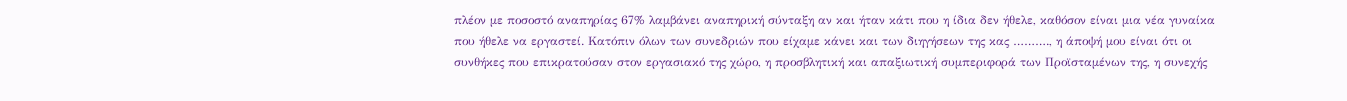πλέον με ποσοστό αναπηρίας 67% λαμβάνει αναπηρική σύνταξη αν και ήταν κάτι που η ίδια δεν ήθελε, καθόσον είναι μια νέα γυναίκα που ήθελε να εργαστεί. Κατόπιν όλων των συνεδριών που είχαμε κάνει και των διηγήσεων της κας ………., η άποψή μου είναι ότι οι συνθήκες που επικρατούσαν στον εργασιακό της χώρο, η προσβλητική και απαξιωτική συμπεριφορά των Προϊσταμένων της, η συνεχής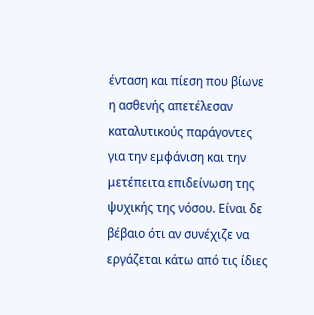ένταση και πίεση που βίωνε η ασθενής απετέλεσαν καταλυτικούς παράγοντες για την εμφάνιση και την μετέπειτα επιδείνωση της ψυχικής της νόσου. Είναι δε βέβαιο ότι αν συνέχιζε να εργάζεται κάτω από τις ίδιες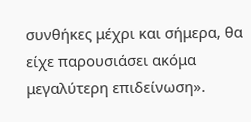συνθήκες μέχρι και σήμερα, θα είχε παρουσιάσει ακόμα μεγαλύτερη επιδείνωση».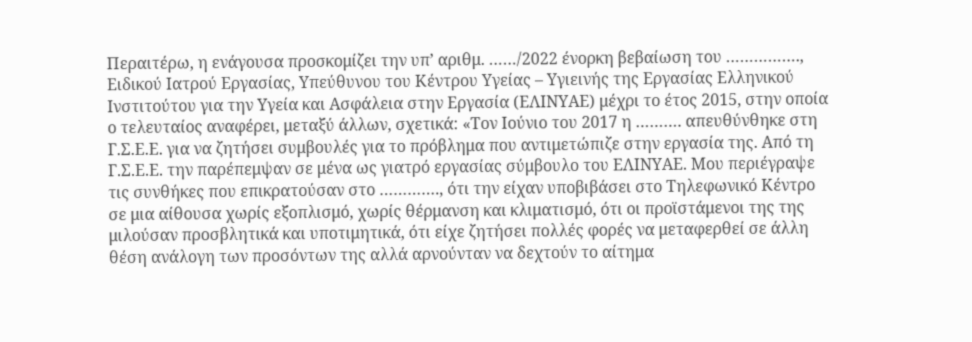Περαιτέρω, η ενάγουσα προσκομίζει την υπ’ αριθμ. ……/2022 ένορκη βεβαίωση του ……………., Ειδικού Ιατρού Εργασίας, Υπεύθυνου του Κέντρου Υγείας – Υγιεινής της Εργασίας Ελληνικού Ινστιτούτου για την Υγεία και Ασφάλεια στην Εργασία (ΕΛΙΝΥΑΕ) μέχρι το έτος 2015, στην οποία ο τελευταίος αναφέρει, μεταξύ άλλων, σχετικά: «Τον Ιούνιο του 2017 η ………. απευθύνθηκε στη Γ.Σ.Ε.Ε. για να ζητήσει συμβουλές για το πρόβλημα που αντιμετώπιζε στην εργασία της. Από τη Γ.Σ.Ε.Ε. την παρέπεμψαν σε μένα ως γιατρό εργασίας σύμβουλο του ΕΛΙΝΥΑΕ. Μου περιέγραψε τις συνθήκες που επικρατούσαν στο …………., ότι την είχαν υποβιβάσει στο Τηλεφωνικό Κέντρο σε μια αίθουσα χωρίς εξοπλισμό, χωρίς θέρμανση και κλιματισμό, ότι οι προϊστάμενοι της της μιλούσαν προσβλητικά και υποτιμητικά, ότι είχε ζητήσει πολλές φορές να μεταφερθεί σε άλλη θέση ανάλογη των προσόντων της αλλά αρνούνταν να δεχτούν το αίτημα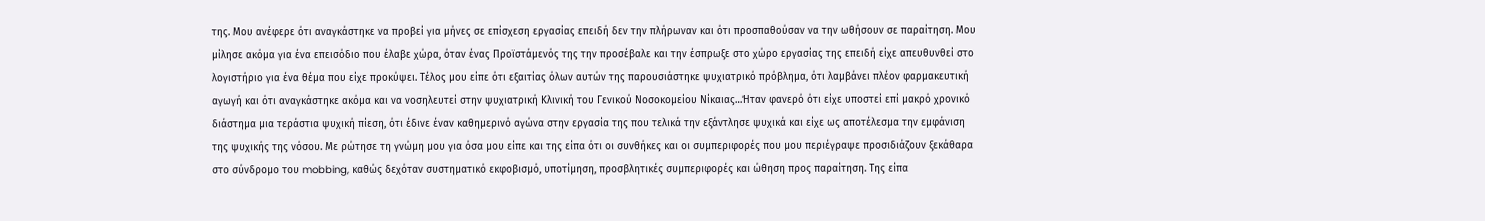της. Μου ανέφερε ότι αναγκάστηκε να προβεί για μήνες σε επίσχεση εργασίας επειδή δεν την πλήρωναν και ότι προσπαθούσαν να την ωθήσουν σε παραίτηση. Μου μίλησε ακόμα για ένα επεισόδιο που έλαβε χώρα, όταν ένας Προϊστάμενός της την προσέβαλε και την έσπρωξε στο χώρο εργασίας της επειδή είχε απευθυνθεί στο λογιστήριο για ένα θέμα που είχε προκύψει. Τέλος μου είπε ότι εξαιτίας όλων αυτών της παρουσιάστηκε ψυχιατρικό πρόβλημα, ότι λαμβάνει πλέον φαρμακευτική αγωγή και ότι αναγκάστηκε ακόμα και να νοσηλευτεί στην ψυχιατρική Κλινική του Γενικού Νοσοκομείου Νίκαιας…Ήταν φανερό ότι είχε υποστεί επί μακρό χρονικό διάστημα μια τεράστια ψυχική πίεση, ότι έδινε έναν καθημερινό αγώνα στην εργασία της που τελικά την εξάντλησε ψυχικά και είχε ως αποτέλεσμα την εμφάνιση της ψυχικής της νόσου. Με ρώτησε τη γνώμη μου για όσα μου είπε και της είπα ότι οι συνθήκες και οι συμπεριφορές που μου περιέγραψε προσιδιάζουν ξεκάθαρα στο σύνδρομο του mobbing, καθώς δεχόταν συστηματικό εκφοβισμό, υποτίμηση, προσβλητικές συμπεριφορές και ώθηση προς παραίτηση. Της είπα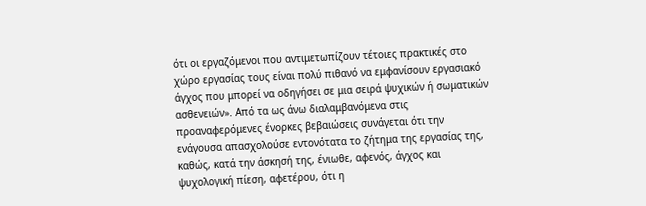ότι οι εργαζόμενοι που αντιμετωπίζουν τέτοιες πρακτικές στο χώρο εργασίας τους είναι πολύ πιθανό να εμφανίσουν εργασιακό άγχος που μπορεί να οδηγήσει σε μια σειρά ψυχικών ή σωματικών ασθενειών». Από τα ως άνω διαλαμβανόμενα στις προαναφερόμενες ένορκες βεβαιώσεις συνάγεται ότι την ενάγουσα απασχολούσε εντονότατα το ζήτημα της εργασίας της, καθώς, κατά την άσκησή της, ένιωθε, αφενός, άγχος και ψυχολογική πίεση, αφετέρου, ότι η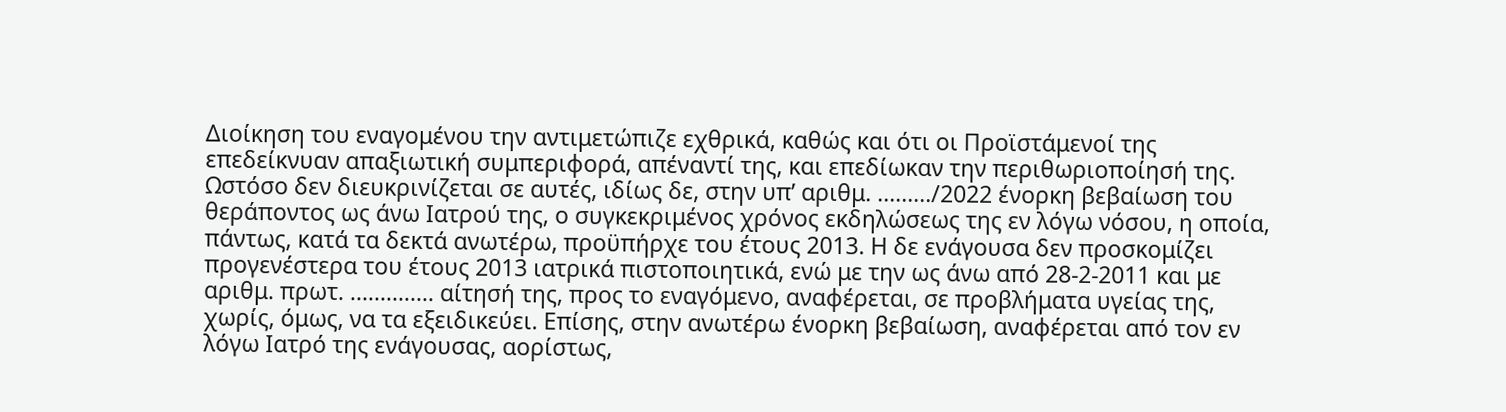Διοίκηση του εναγομένου την αντιμετώπιζε εχθρικά, καθώς και ότι οι Προϊστάμενοί της επεδείκνυαν απαξιωτική συμπεριφορά, απέναντί της, και επεδίωκαν την περιθωριοποίησή της. Ωστόσο δεν διευκρινίζεται σε αυτές, ιδίως δε, στην υπ’ αριθμ. ………/2022 ένορκη βεβαίωση του θεράποντος ως άνω Ιατρού της, ο συγκεκριμένος χρόνος εκδηλώσεως της εν λόγω νόσου, η οποία, πάντως, κατά τα δεκτά ανωτέρω, προϋπήρχε του έτους 2013. Η δε ενάγουσα δεν προσκομίζει προγενέστερα του έτους 2013 ιατρικά πιστοποιητικά, ενώ με την ως άνω από 28-2-2011 και με αριθμ. πρωτ. ………….. αίτησή της, προς το εναγόμενο, αναφέρεται, σε προβλήματα υγείας της, χωρίς, όμως, να τα εξειδικεύει. Επίσης, στην ανωτέρω ένορκη βεβαίωση, αναφέρεται από τον εν λόγω Ιατρό της ενάγουσας, αορίστως,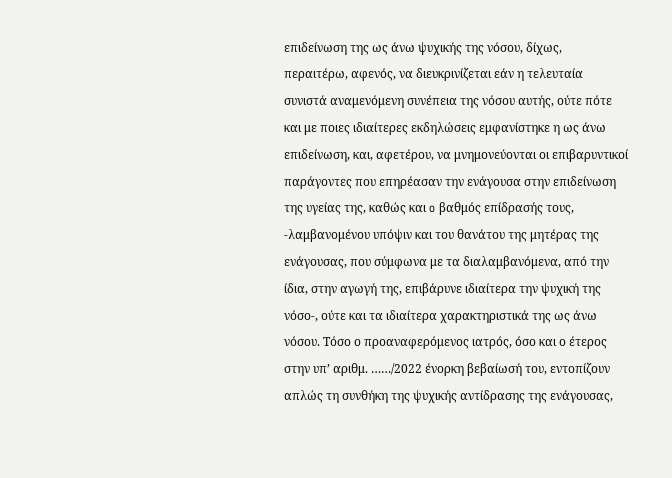επιδείνωση της ως άνω ψυχικής της νόσου, δίχως, περαιτέρω, αφενός, να διευκρινίζεται εάν η τελευταία συνιστά αναμενόμενη συνέπεια της νόσου αυτής, ούτε πότε και με ποιες ιδιαίτερες εκδηλώσεις εμφανίστηκε η ως άνω επιδείνωση, και, αφετέρου, να μνημονεύονται οι επιβαρυντικοί παράγοντες που επηρέασαν την ενάγουσα στην επιδείνωση της υγείας της, καθώς και o βαθμός επίδρασής τους, -λαμβανομένου υπόψιν και του θανάτου της μητέρας της ενάγουσας, που σύμφωνα με τα διαλαμβανόμενα, από την ίδια, στην αγωγή της, επιβάρυνε ιδιαίτερα την ψυχική της νόσο-, ούτε και τα ιδιαίτερα χαρακτηριστικά της ως άνω νόσου. Τόσο ο προαναφερόμενος ιατρός, όσο και ο έτερος στην υπ’ αριθμ. ……/2022 ένορκη βεβαίωσή του, εντοπίζουν απλώς τη συνθήκη της ψυχικής αντίδρασης της ενάγουσας,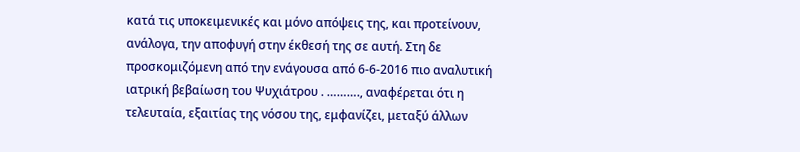κατά τις υποκειμενικές και μόνο απόψεις της, και προτείνουν, ανάλογα, την αποφυγή στην έκθεσή της σε αυτή. Στη δε προσκομιζόμενη από την ενάγουσα από 6-6-2016 πιο αναλυτική ιατρική βεβαίωση του Ψυχιάτρου . ………., αναφέρεται ότι η τελευταία, εξαιτίας της νόσου της, εμφανίζει, μεταξύ άλλων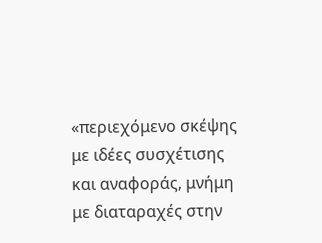«περιεχόμενο σκέψης με ιδέες συσχέτισης και αναφοράς, μνήμη με διαταραχές στην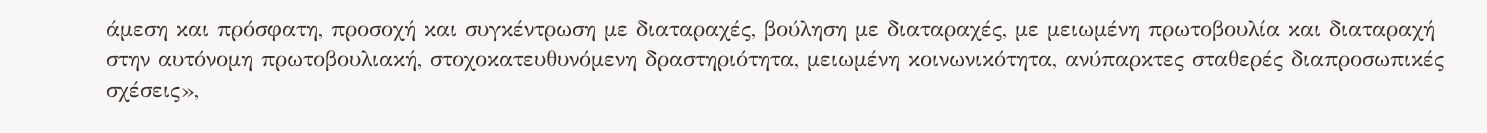άμεση και πρόσφατη, προσοχή και συγκέντρωση με διαταραχές, βούληση με διαταραχές, με μειωμένη πρωτοβουλία και διαταραχή στην αυτόνομη πρωτοβουλιακή, στοχοκατευθυνόμενη δραστηριότητα, μειωμένη κοινωνικότητα, ανύπαρκτες σταθερές διαπροσωπικές σχέσεις»,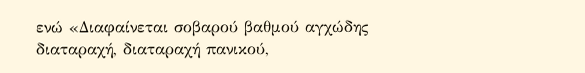ενώ «Διαφαίνεται σοβαρού βαθμού αγχώδης διαταραχή, διαταραχή πανικού,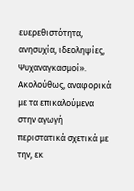ευερεθιστότητα, ανησυχία, ιδεοληψίες, Ψυχαναγκασμοί». Ακολούθως, αναφορικά με τα επικαλούμενα στην αγωγή περιστατικά σχετικά με την, εκ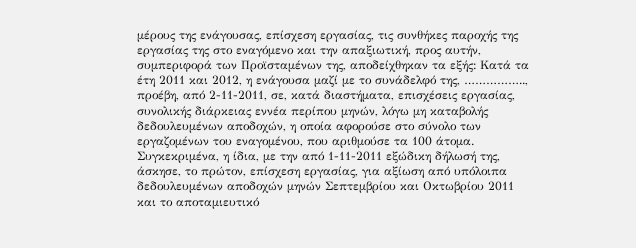μέρους της ενάγουσας, επίσχεση εργασίας, τις συνθήκες παροχής της εργασίας της στο εναγόμενο και την απαξιωτική, προς αυτήν, συμπεριφορά των Προϊσταμένων της, αποδείχθηκαν τα εξής: Κατά τα έτη 2011 και 2012, η ενάγουσα μαζί με το συνάδελφό της, …………….., προέβη, από 2-11-2011, σε, κατά διαστήματα, επισχέσεις εργασίας, συνολικής διάρκειας εννέα περίπου μηνών, λόγω μη καταβολής δεδουλευμένων αποδοχών, η οποία αφορούσε στο σύνολο των εργαζομένων του εναγομένου, που αριθμούσε τα 100 άτομα. Συγκεκριμένα, η ίδια, με την από 1-11-2011 εξώδικη δήλωσή της, άσκησε, το πρώτον, επίσχεση εργασίας, για αξίωση από υπόλοιπα δεδουλευμένων αποδοχών μηνών Σεπτεμβρίου και Οκτωβρίου 2011 και το αποταμιευτικό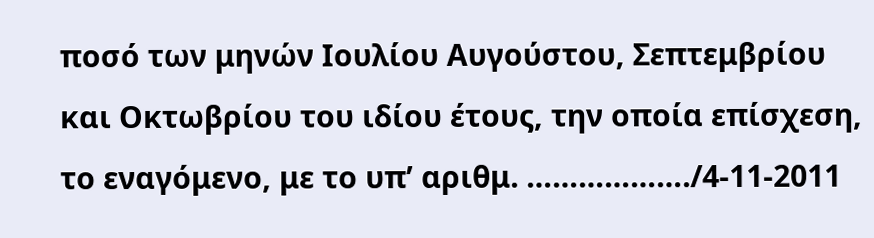ποσό των μηνών Ιουλίου Αυγούστου, Σεπτεμβρίου και Οκτωβρίου του ιδίου έτους, την οποία επίσχεση, το εναγόμενο, με το υπ’ αριθμ. ………………./4-11-2011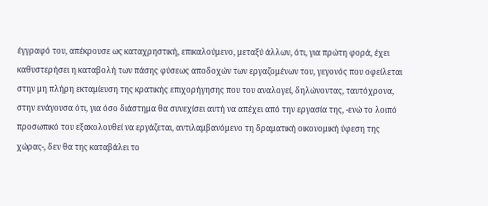έγγραφό του, απέκρουσε ως καταχρηστική, επικαλούμενο, μεταξύ άλλων, ότι, για πρώτη φορά, έχει καθυστερήσει η καταβολή των πάσης φύσεως αποδοχών των εργαζομένων του, γεγονός που οφείλεται στην μη πλήρη εκταμίευση της κρατικής επιχορήγησης που του αναλογεί, δηλώνοντας, ταυτόχρονα, στην ενάγουσα ότι, για όσο διάστημα θα συνεχίσει αυτή να απέχει από την εργασία της, -ενώ το λοιπό προσωπικό του εξακολουθεί να εργάζεται, αντιλαμβανόμενο τη δραματική οικονομική ύφεση της χώρας-, δεν θα της καταβάλει το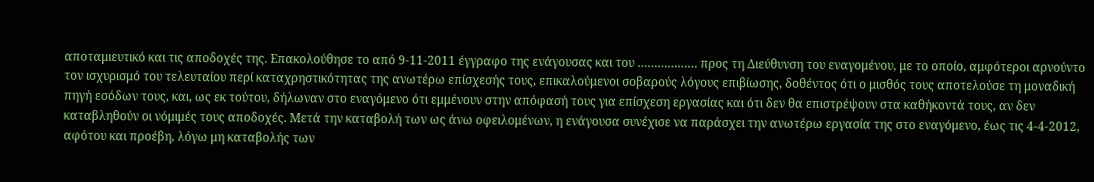αποταμιευτικό και τις αποδοχές της. Επακολούθησε το από 9-11-2011 έγγραφο της ενάγουσας και του ……………… προς τη Διεύθυνση του εναγομένου, με το οποίο, αμφότεροι αρνούντο τον ισχυρισμό του τελευταίου περί καταχρηστικότητας της ανωτέρω επίσχεσής τους, επικαλούμενοι σοβαρούς λόγους επιβίωσης, δοθέντος ότι ο μισθός τους αποτελούσε τη μοναδική πηγή εσόδων τους, και, ως εκ τούτου, δήλωναν στο εναγόμενο ότι εμμένουν στην απόφασή τους για επίσχεση εργασίας και ότι δεν θα επιστρέψουν στα καθήκοντά τους, αν δεν καταβληθούν οι νόμιμές τους αποδοχές. Μετά την καταβολή των ως άνω οφειλομένων, η ενάγουσα συνέχισε να παράσχει την ανωτέρω εργασία της στο εναγόμενο, έως τις 4-4-2012, αφότου και προέβη, λόγω μη καταβολής των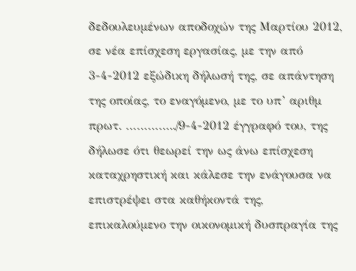δεδουλευμένων αποδοχών της Μαρτίου 2012, σε νέα επίσχεση εργασίας, με την από 3-4-2012 εξώδικη δήλωσή της, σε απάντηση της οποίας, το εναγόμενο, με το υπ’ αριθμ πρωτ. …………../9-4-2012 έγγραφό του, της δήλωσε ότι θεωρεί την ως άνω επίσχεση καταχρηστική και κάλεσε την ενάγουσα να επιστρέψει στα καθήκοντά της, επικαλούμενο την οικονομική δυσπραγία της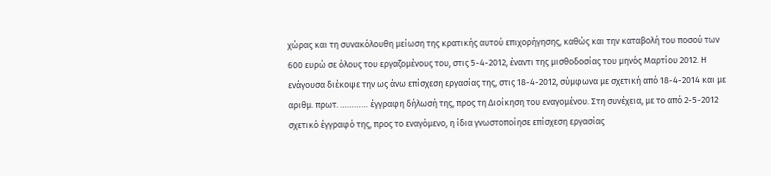χώρας και τη συνακόλουθη μείωση της κρατικής αυτού επιχορήγησης, καθώς και την καταβολή του ποσού των 600 ευρώ σε όλους του εργαζομένους του, στις 5-4-2012, έναντι της μισθοδοσίας του μηνός Μαρτίου 2012. Η ενάγουσα διέκοψε την ως άνω επίσχεση εργασίας της, στις 18-4-2012, σύμφωνα με σχετική από 18-4-2014 και με αριθμ. πρωτ. ………… έγγραφη δήλωσή της, προς τη Διοίκηση του εναγομένου. Στη συνέχεια, με το από 2-5-2012 σχετικό έγγραφό της, προς το εναγόμενο, η ίδια γνωστοποίησε επίσχεση εργασίας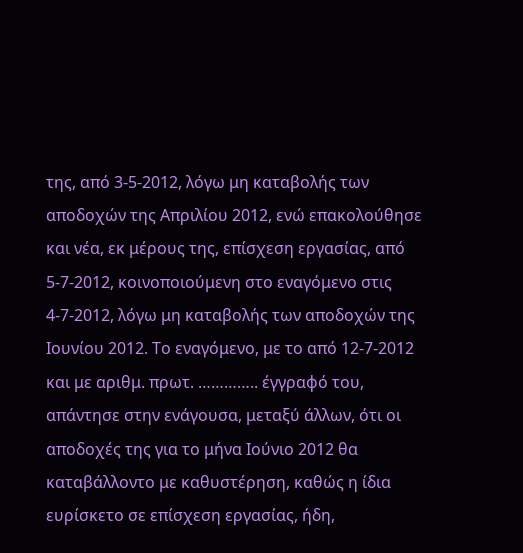της, από 3-5-2012, λόγω μη καταβολής των αποδοχών της Απριλίου 2012, ενώ επακολούθησε και νέα, εκ μέρους της, επίσχεση εργασίας, από 5-7-2012, κοινοποιούμενη στο εναγόμενο στις 4-7-2012, λόγω μη καταβολής των αποδοχών της Ιουνίου 2012. Το εναγόμενο, με το από 12-7-2012 και με αριθμ. πρωτ. ………….. έγγραφό του, απάντησε στην ενάγουσα, μεταξύ άλλων, ότι οι αποδοχές της για το μήνα Ιούνιο 2012 θα καταβάλλοντο με καθυστέρηση, καθώς η ίδια ευρίσκετο σε επίσχεση εργασίας, ήδη,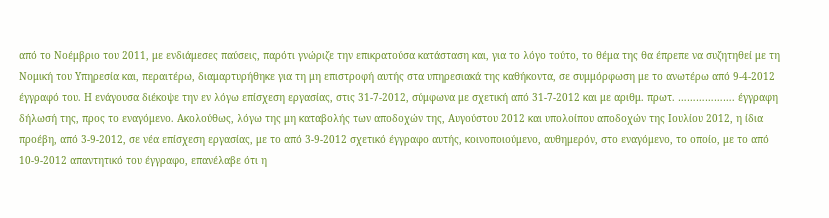από το Νοέμβριο του 2011, με ενδιάμεσες παύσεις, παρότι γνώριζε την επικρατούσα κατάσταση και, για το λόγο τούτο, το θέμα της θα έπρεπε να συζητηθεί με τη Νομική του Υπηρεσία και, περαιτέρω, διαμαρτυρήθηκε για τη μη επιστροφή αυτής στα υπηρεσιακά της καθήκοντα, σε συμμόρφωση με το ανωτέρω από 9-4-2012 έγγραφό του. Η ενάγουσα διέκοψε την εν λόγω επίσχεση εργασίας, στις 31-7-2012, σύμφωνα με σχετική από 31-7-2012 και με αριθμ. πρωτ. ………………. έγγραφη δήλωσή της, προς το εναγόμενο. Ακολούθως, λόγω της μη καταβολής των αποδοχών της, Αυγούστου 2012 και υπολοίπου αποδοχών της Ιουλίου 2012, η ίδια προέβη, από 3-9-2012, σε νέα επίσχεση εργασίας, με το από 3-9-2012 σχετικό έγγραφο αυτής, κοινοποιούμενο, αυθημερόν, στο εναγόμενο, το οποίο, με το από 10-9-2012 απαντητικό του έγγραφο, επανέλαβε ότι η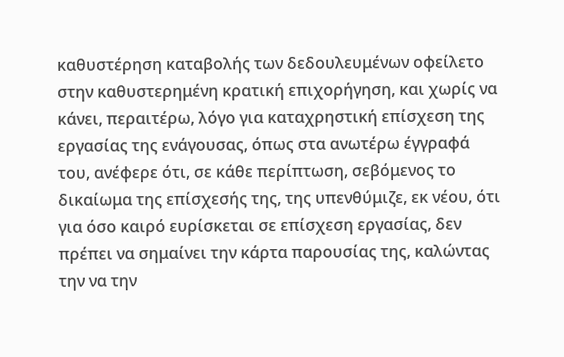καθυστέρηση καταβολής των δεδουλευμένων οφείλετο στην καθυστερημένη κρατική επιχορήγηση, και χωρίς να κάνει, περαιτέρω, λόγο για καταχρηστική επίσχεση της εργασίας της ενάγουσας, όπως στα ανωτέρω έγγραφά του, ανέφερε ότι, σε κάθε περίπτωση, σεβόμενος το δικαίωμα της επίσχεσής της, της υπενθύμιζε, εκ νέου, ότι για όσο καιρό ευρίσκεται σε επίσχεση εργασίας, δεν πρέπει να σημαίνει την κάρτα παρουσίας της, καλώντας την να την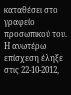καταθέσει στο γραφείο προσωπικού του. Η ανωτέρω επίσχεση έληξε στις 22-10-2012,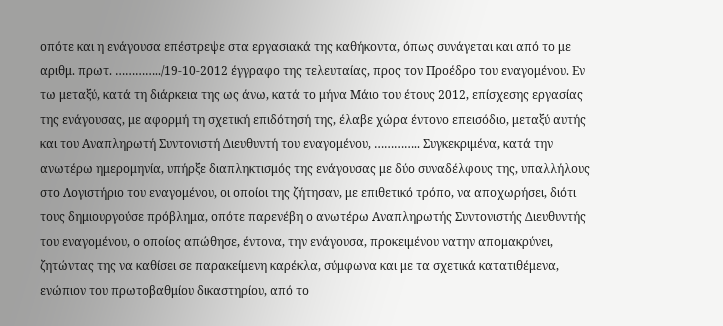οπότε και η ενάγουσα επέστρεψε στα εργασιακά της καθήκοντα, όπως συνάγεται και από το με αριθμ. πρωτ. …………../19-10-2012 έγγραφο της τελευταίας, προς τον Προέδρο του εναγομένου. Εν τω μεταξύ, κατά τη διάρκεια της ως άνω, κατά το μήνα Μάιο του έτους 2012, επίσχεσης εργασίας της ενάγουσας, με αφορμή τη σχετική επιδότησή της, έλαβε χώρα έντονο επεισόδιο, μεταξύ αυτής και του Αναπληρωτή Συντονιστή Διευθυντή του εναγομένου, ………….. Συγκεκριμένα, κατά την ανωτέρω ημερομηνία, υπήρξε διαπληκτισμός της ενάγουσας με δύο συναδέλφους της, υπαλλήλους στο Λογιστήριο του εναγομένου, οι οποίοι της ζήτησαν, με επιθετικό τρόπο, να αποχωρήσει, διότι τους δημιουργούσε πρόβλημα, οπότε παρενέβη ο ανωτέρω Αναπληρωτής Συντονιστής Διευθυντής του εναγομένου, ο οποίος απώθησε, έντονα, την ενάγουσα, προκειμένου νατην απομακρύνει, ζητώντας της να καθίσει σε παρακείμενη καρέκλα, σύμφωνα και με τα σχετικά κατατιθέμενα, ενώπιον του πρωτοβαθμίου δικαστηρίου, από το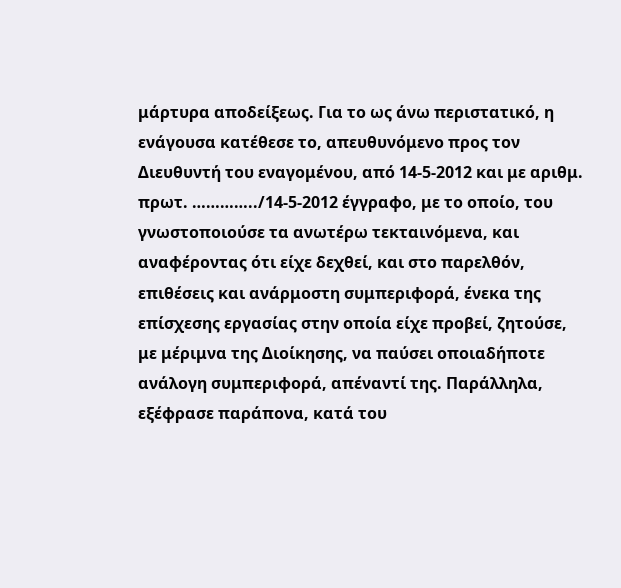μάρτυρα αποδείξεως. Για το ως άνω περιστατικό, η ενάγουσα κατέθεσε το, απευθυνόμενο προς τον Διευθυντή του εναγομένου, από 14-5-2012 και με αριθμ. πρωτ. …………../14-5-2012 έγγραφο, με το οποίο, του γνωστοποιούσε τα ανωτέρω τεκταινόμενα, και αναφέροντας ότι είχε δεχθεί, και στο παρελθόν, επιθέσεις και ανάρμοστη συμπεριφορά, ένεκα της επίσχεσης εργασίας στην οποία είχε προβεί, ζητούσε, με μέριμνα της Διοίκησης, να παύσει οποιαδήποτε ανάλογη συμπεριφορά, απέναντί της. Παράλληλα, εξέφρασε παράπονα, κατά του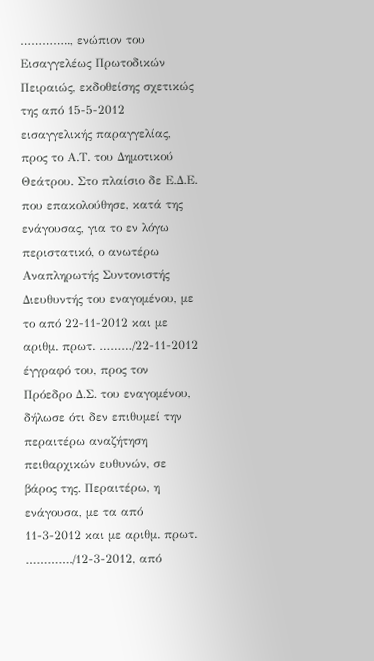………….., ενώπιον του Εισαγγελέως Πρωτοδικών Πειραιώς, εκδοθείσης σχετικώς της από 15-5-2012 εισαγγελικής παραγγελίας, προς το Α.Τ. του Δημοτικού Θεάτρου. Στο πλαίσιο δε Ε.Δ.Ε. που επακολούθησε, κατά της ενάγουσας, για το εν λόγω περιστατικό, ο ανωτέρω Αναπληρωτής Συντονιστής Διευθυντής του εναγομένου, με το από 22-11-2012 και με αριθμ. πρωτ. ………/22-11-2012 έγγραφό του, προς τον Πρόεδρο Δ.Σ. του εναγομένου, δήλωσε ότι δεν επιθυμεί την περαιτέρω αναζήτηση πειθαρχικών ευθυνών, σε βάρος της. Περαιτέρω, η ενάγουσα, με τα από 11-3-2012 και με αριθμ. πρωτ. …………./12-3-2012, από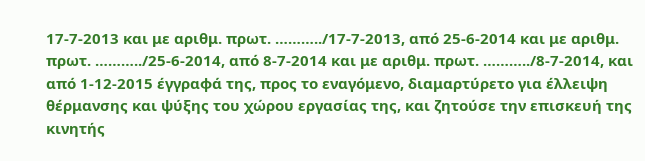17-7-2013 και με αριθμ. πρωτ. ………../17-7-2013, από 25-6-2014 και με αριθμ. πρωτ. ………../25-6-2014, από 8-7-2014 και με αριθμ. πρωτ. ………../8-7-2014, και από 1-12-2015 έγγραφά της, προς το εναγόμενο, διαμαρτύρετο για έλλειψη θέρμανσης και ψύξης του χώρου εργασίας της, και ζητούσε την επισκευή της κινητής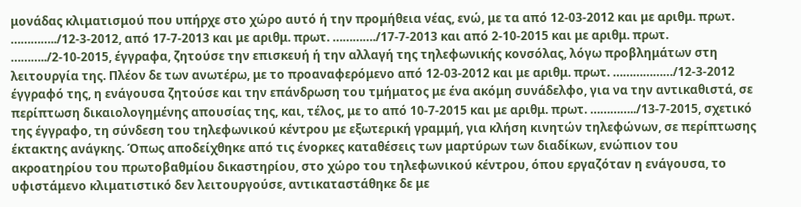μονάδας κλιματισμού που υπήρχε στο χώρο αυτό ή την προμήθεια νέας, ενώ, με τα από 12-03-2012 και με αριθμ. πρωτ. …………../12-3-2012, από 17-7-2013 και με αριθμ. πρωτ. …………./17-7-2013 και από 2-10-2015 και με αριθμ. πρωτ. ………../2-10-2015, έγγραφα, ζητούσε την επισκευή ή την αλλαγή της τηλεφωνικής κονσόλας, λόγω προβλημάτων στη λειτουργία της. Πλέον δε των ανωτέρω, με το προαναφερόμενο από 12-03-2012 και με αριθμ. πρωτ. ………………/12-3-2012 έγγραφό της, η ενάγουσα ζητούσε και την επάνδρωση του τμήματος με ένα ακόμη συνάδελφο, για να την αντικαθιστά, σε περίπτωση δικαιολογημένης απουσίας της, και, τέλος, με το από 10-7-2015 και με αριθμ. πρωτ. …………../13-7-2015, σχετικό της έγγραφο, τη σύνδεση του τηλεφωνικού κέντρου με εξωτερική γραμμή, για κλήση κινητών τηλεφώνων, σε περίπτωσης έκτακτης ανάγκης. Όπως αποδείχθηκε από τις ένορκες καταθέσεις των μαρτύρων των διαδίκων, ενώπιον του ακροατηρίου του πρωτοβαθμίου δικαστηρίου, στο χώρο του τηλεφωνικού κέντρου, όπου εργαζόταν η ενάγουσα, το υφιστάμενο κλιματιστικό δεν λειτουργούσε, αντικαταστάθηκε δε με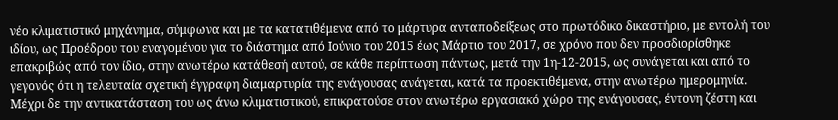νέο κλιματιστικό μηχάνημα, σύμφωνα και με τα κατατιθέμενα από το μάρτυρα ανταποδείξεως στο πρωτόδικο δικαστήριο, με εντολή του ιδίου, ως Προέδρου του εναγομένου για το διάστημα από Ιούνιο του 2015 έως Μάρτιο του 2017, σε χρόνο που δεν προσδιορίσθηκε επακριβώς από τον ίδιο, στην ανωτέρω κατάθεσή αυτού, σε κάθε περίπτωση πάντως, μετά την 1η-12-2015, ως συνάγεται και από το γεγονός ότι η τελευταία σχετική έγγραφη διαμαρτυρία της ενάγουσας ανάγεται, κατά τα προεκτιθέμενα, στην ανωτέρω ημερομηνία. Μέχρι δε την αντικατάσταση του ως άνω κλιματιστικού, επικρατούσε στον ανωτέρω εργασιακό χώρο της ενάγουσας, έντονη ζέστη και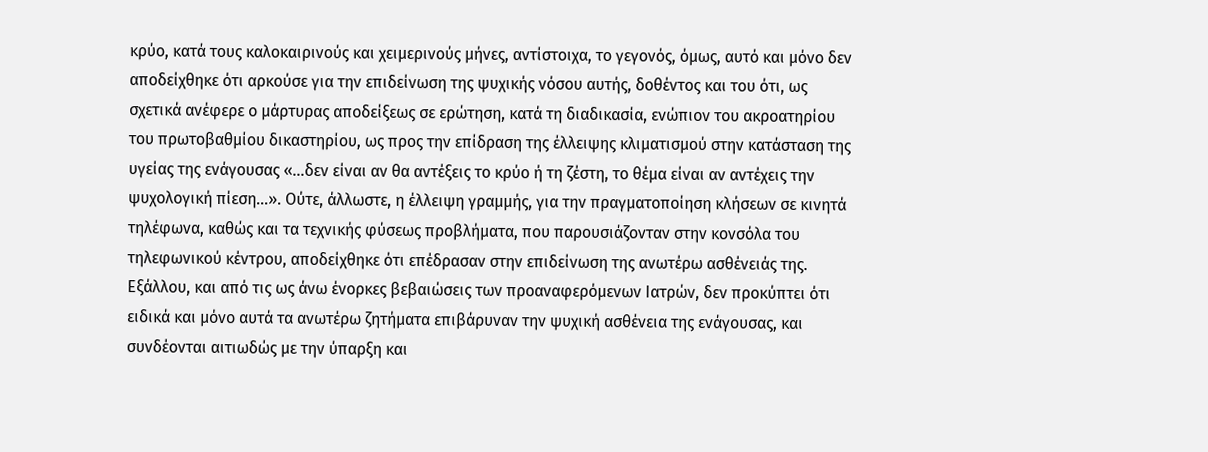κρύο, κατά τους καλοκαιρινούς και χειμερινούς μήνες, αντίστοιχα, το γεγονός, όμως, αυτό και μόνο δεν αποδείχθηκε ότι αρκούσε για την επιδείνωση της ψυχικής νόσου αυτής, δοθέντος και του ότι, ως σχετικά ανέφερε ο μάρτυρας αποδείξεως σε ερώτηση, κατά τη διαδικασία, ενώπιον του ακροατηρίου του πρωτοβαθμίου δικαστηρίου, ως προς την επίδραση της έλλειψης κλιματισμού στην κατάσταση της υγείας της ενάγουσας «…δεν είναι αν θα αντέξεις το κρύο ή τη ζέστη, το θέμα είναι αν αντέχεις την ψυχολογική πίεση…». Ούτε, άλλωστε, η έλλειψη γραμμής, για την πραγματοποίηση κλήσεων σε κινητά τηλέφωνα, καθώς και τα τεχνικής φύσεως προβλήματα, που παρουσιάζονταν στην κονσόλα του τηλεφωνικού κέντρου, αποδείχθηκε ότι επέδρασαν στην επιδείνωση της ανωτέρω ασθένειάς της. Εξάλλου, και από τις ως άνω ένορκες βεβαιώσεις των προαναφερόμενων Ιατρών, δεν προκύπτει ότι ειδικά και μόνο αυτά τα ανωτέρω ζητήματα επιβάρυναν την ψυχική ασθένεια της ενάγουσας, και συνδέονται αιτιωδώς με την ύπαρξη και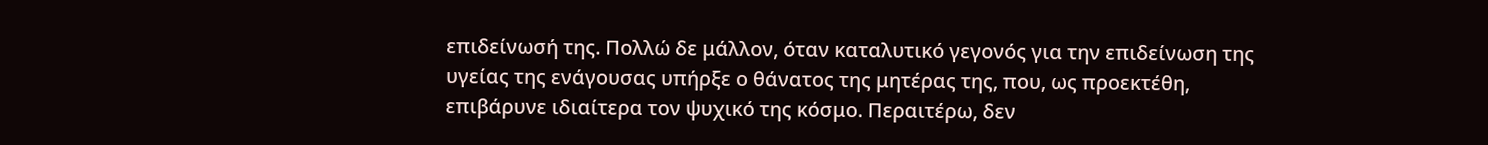επιδείνωσή της. Πολλώ δε μάλλον, όταν καταλυτικό γεγονός για την επιδείνωση της υγείας της ενάγουσας υπήρξε ο θάνατος της μητέρας της, που, ως προεκτέθη, επιβάρυνε ιδιαίτερα τον ψυχικό της κόσμο. Περαιτέρω, δεν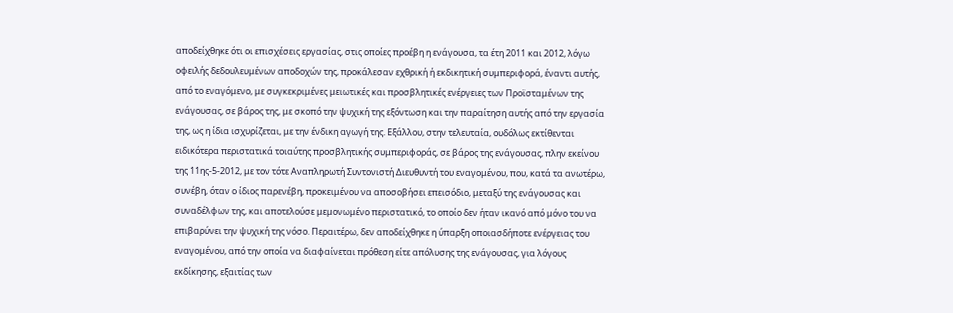αποδείχθηκε ότι οι επισχέσεις εργασίας, στις οποίες προέβη η ενάγουσα, τα έτη 2011 και 2012, λόγω οφειλής δεδουλευμένων αποδοχών της, προκάλεσαν εχθρική ή εκδικητική συμπεριφορά, έναντι αυτής, από το εναγόμενο, με συγκεκριμένες μειωτικές και προσβλητικές ενέργειες των Προϊσταμένων της ενάγουσας, σε βάρος της, με σκοπό την ψυχική της εξόντωση και την παραίτηση αυτής από την εργασία της, ως η ίδια ισχυρίζεται, με την ένδικη αγωγή της. Εξάλλου, στην τελευταία, ουδόλως εκτίθενται ειδικότερα περιστατικά τοιαύτης προσβλητικής συμπεριφοράς, σε βάρος της ενάγουσας, πλην εκείνου της 11ης-5-2012, με τον τότε Αναπληρωτή Συντονιστή Διευθυντή του εναγομένου, που, κατά τα ανωτέρω, συνέβη, όταν ο ίδιος παρενέβη, προκειμένου να αποσοβήσει επεισόδιο, μεταξύ της ενάγουσας και συναδέλφων της, και αποτελούσε μεμονωμένο περιστατικό, το οποίο δεν ήταν ικανό από μόνο του να επιβαρύνει την ψυχική της νόσο. Περαιτέρω, δεν αποδείχθηκε η ύπαρξη οποιασδήποτε ενέργειας του εναγομένου, από την οποία να διαφαίνεται πρόθεση είτε απόλυσης της ενάγουσας, για λόγους εκδίκησης, εξαιτίας των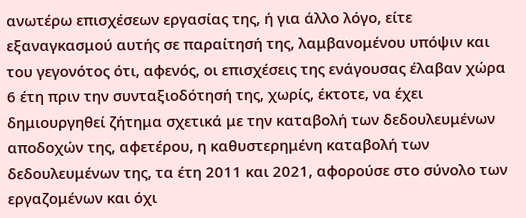ανωτέρω επισχέσεων εργασίας της, ή για άλλο λόγο, είτε εξαναγκασμού αυτής σε παραίτησή της, λαμβανομένου υπόψιν και του γεγονότος ότι, αφενός, οι επισχέσεις της ενάγουσας έλαβαν χώρα 6 έτη πριν την συνταξιοδότησή της, χωρίς, έκτοτε, να έχει δημιουργηθεί ζήτημα σχετικά με την καταβολή των δεδουλευμένων αποδοχών της, αφετέρου, η καθυστερημένη καταβολή των δεδουλευμένων της, τα έτη 2011 και 2021, αφορούσε στο σύνολο των εργαζομένων και όχι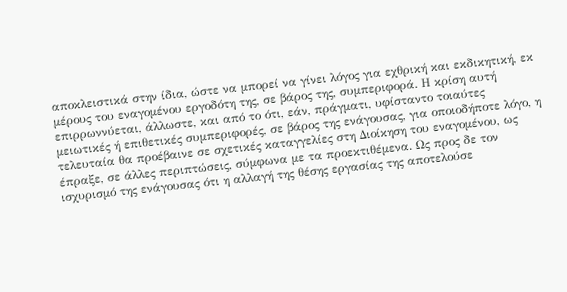αποκλειστικά στην ίδια, ώστε να μπορεί να γίνει λόγος για εχθρική και εκδικητική, εκ μέρους του εναγομένου εργοδότη της, σε βάρος της, συμπεριφορά. Η κρίση αυτή επιρρωννύεται, άλλωστε, και από το ότι, εάν, πράγματι, υφίσταντο τοιαύτες μειωτικές ή επιθετικές συμπεριφορές, σε βάρος της ενάγουσας, για οποιοδήποτε λόγο, η τελευταία θα προέβαινε σε σχετικές καταγγελίες στη Διοίκηση του εναγομένου, ως έπραξε, σε άλλες περιπτώσεις, σύμφωνα με τα προεκτιθέμενα. Ως προς δε τον ισχυρισμό της ενάγουσας ότι η αλλαγή της θέσης εργασίας της αποτελούσε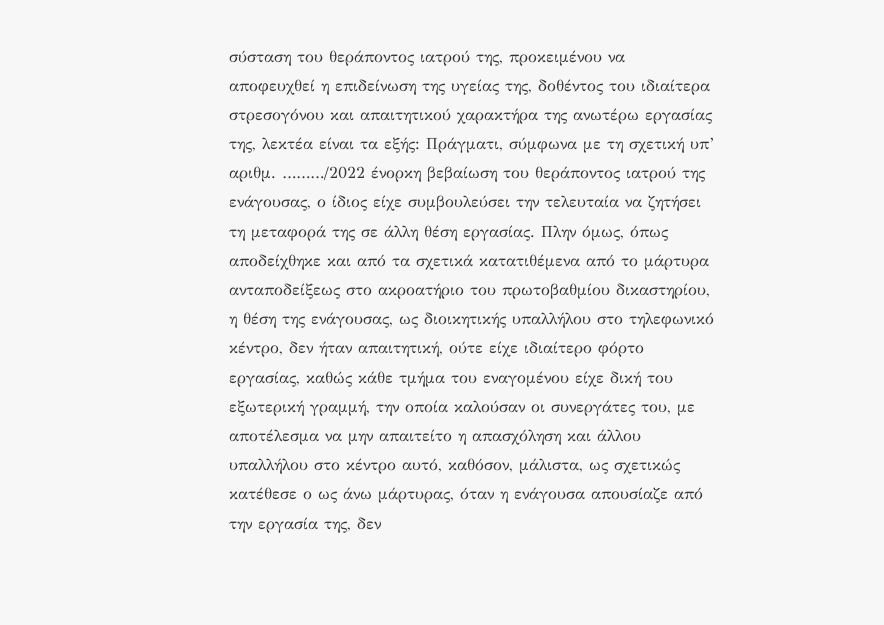σύσταση του θεράποντος ιατρού της, προκειμένου να αποφευχθεί η επιδείνωση της υγείας της, δοθέντος του ιδιαίτερα στρεσογόνου και απαιτητικού χαρακτήρα της ανωτέρω εργασίας της, λεκτέα είναι τα εξής: Πράγματι, σύμφωνα με τη σχετική υπ’ αριθμ. ………/2022 ένορκη βεβαίωση του θεράποντος ιατρού της ενάγουσας, ο ίδιος είχε συμβουλεύσει την τελευταία να ζητήσει τη μεταφορά της σε άλλη θέση εργασίας. Πλην όμως, όπως αποδείχθηκε και από τα σχετικά κατατιθέμενα από το μάρτυρα ανταποδείξεως στο ακροατήριο του πρωτοβαθμίου δικαστηρίου, η θέση της ενάγουσας, ως διοικητικής υπαλλήλου στο τηλεφωνικό κέντρο, δεν ήταν απαιτητική, ούτε είχε ιδιαίτερο φόρτο εργασίας, καθώς κάθε τμήμα του εναγομένου είχε δική του εξωτερική γραμμή, την οποία καλούσαν οι συνεργάτες του, με αποτέλεσμα να μην απαιτείτο η απασχόληση και άλλου υπαλλήλου στο κέντρο αυτό, καθόσον, μάλιστα, ως σχετικώς κατέθεσε ο ως άνω μάρτυρας, όταν η ενάγουσα απουσίαζε από την εργασία της, δεν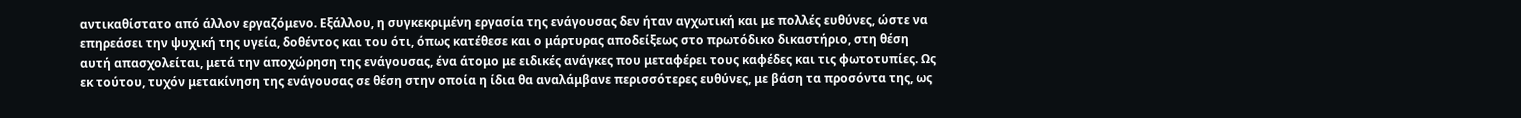αντικαθίστατο από άλλον εργαζόμενο. Εξάλλου, η συγκεκριμένη εργασία της ενάγουσας δεν ήταν αγχωτική και με πολλές ευθύνες, ώστε να επηρεάσει την ψυχική της υγεία, δοθέντος και του ότι, όπως κατέθεσε και ο μάρτυρας αποδείξεως στο πρωτόδικο δικαστήριο, στη θέση αυτή απασχολείται, μετά την αποχώρηση της ενάγουσας, ένα άτομο με ειδικές ανάγκες που μεταφέρει τους καφέδες και τις φωτοτυπίες. Ως εκ τούτου, τυχόν μετακίνηση της ενάγουσας σε θέση στην οποία η ίδια θα αναλάμβανε περισσότερες ευθύνες, με βάση τα προσόντα της, ως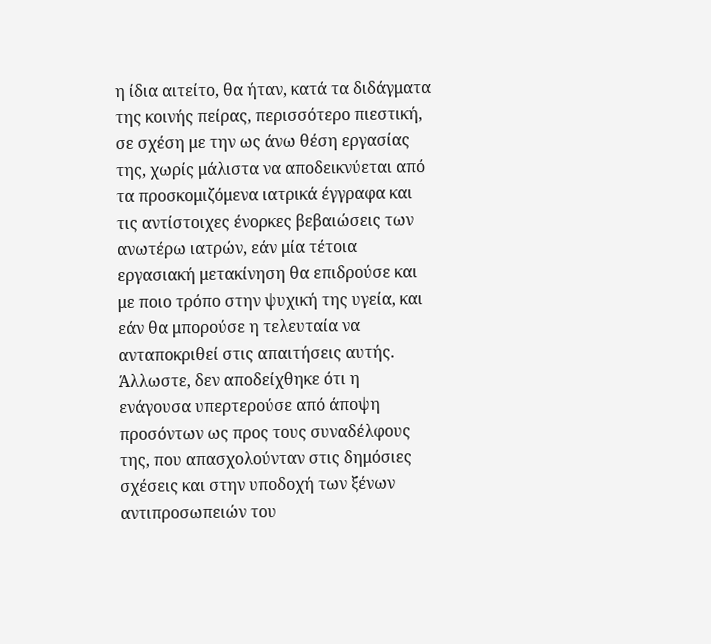η ίδια αιτείτο, θα ήταν, κατά τα διδάγματα της κοινής πείρας, περισσότερο πιεστική, σε σχέση με την ως άνω θέση εργασίας της, χωρίς μάλιστα να αποδεικνύεται από τα προσκομιζόμενα ιατρικά έγγραφα και τις αντίστοιχες ένορκες βεβαιώσεις των ανωτέρω ιατρών, εάν μία τέτοια εργασιακή μετακίνηση θα επιδρούσε και με ποιο τρόπο στην ψυχική της υγεία, και εάν θα μπορούσε η τελευταία να ανταποκριθεί στις απαιτήσεις αυτής. Άλλωστε, δεν αποδείχθηκε ότι η ενάγουσα υπερτερούσε από άποψη προσόντων ως προς τους συναδέλφους της, που απασχολούνταν στις δημόσιες σχέσεις και στην υποδοχή των ξένων αντιπροσωπειών του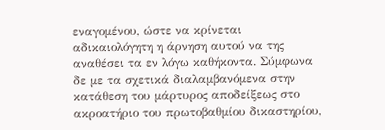εναγομένου, ώστε να κρίνεται αδικαιολόγητη η άρνηση αυτού να της αναθέσει τα εν λόγω καθήκοντα. Σύμφωνα δε με τα σχετικά διαλαμβανόμενα στην κατάθεση του μάρτυρος αποδείξεως στο ακροατήριο του πρωτοβαθμίου δικαστηρίου,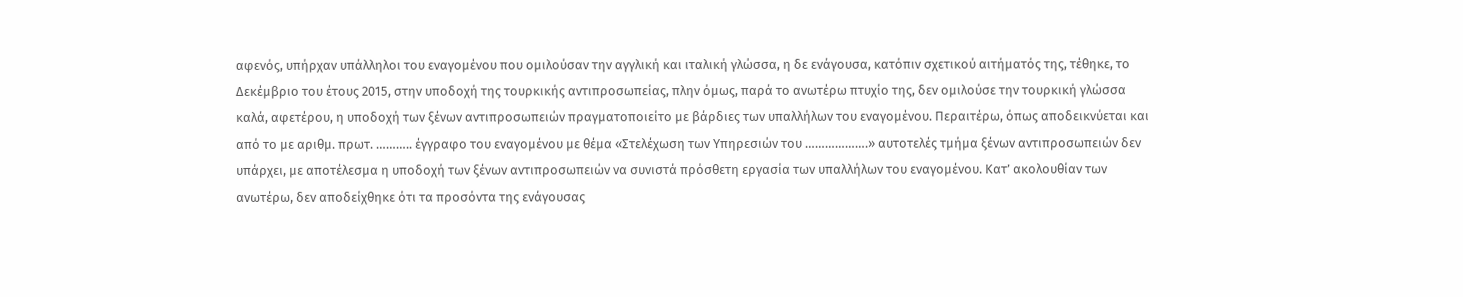αφενός, υπήρχαν υπάλληλοι του εναγομένου που ομιλούσαν την αγγλική και ιταλική γλώσσα, η δε ενάγουσα, κατόπιν σχετικού αιτήματός της, τέθηκε, το Δεκέμβριο του έτους 2015, στην υποδοχή της τουρκικής αντιπροσωπείας, πλην όμως, παρά το ανωτέρω πτυχίο της, δεν ομιλούσε την τουρκική γλώσσα καλά, αφετέρου, η υποδοχή των ξένων αντιπροσωπειών πραγματοποιείτο με βάρδιες των υπαλλήλων του εναγομένου. Περαιτέρω, όπως αποδεικνύεται και από το με αριθμ. πρωτ. ……….. έγγραφο του εναγομένου με θέμα «Στελέχωση των Υπηρεσιών του ……………….» αυτοτελές τμήμα ξένων αντιπροσωπειών δεν υπάρχει, με αποτέλεσμα η υποδοχή των ξένων αντιπροσωπειών να συνιστά πρόσθετη εργασία των υπαλλήλων του εναγομένου. Κατ’ ακολουθίαν των ανωτέρω, δεν αποδείχθηκε ότι τα προσόντα της ενάγουσας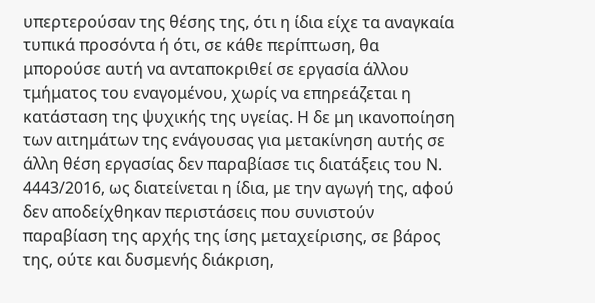υπερτερούσαν της θέσης της, ότι η ίδια είχε τα αναγκαία τυπικά προσόντα ή ότι, σε κάθε περίπτωση, θα μπορούσε αυτή να ανταποκριθεί σε εργασία άλλου τμήματος του εναγομένου, χωρίς να επηρεάζεται η κατάσταση της ψυχικής της υγείας. Η δε μη ικανοποίηση των αιτημάτων της ενάγουσας για μετακίνηση αυτής σε άλλη θέση εργασίας δεν παραβίασε τις διατάξεις του Ν. 4443/2016, ως διατείνεται η ίδια, με την αγωγή της, αφού δεν αποδείχθηκαν περιστάσεις που συνιστούν παραβίαση της αρχής της ίσης μεταχείρισης, σε βάρος της, ούτε και δυσμενής διάκριση,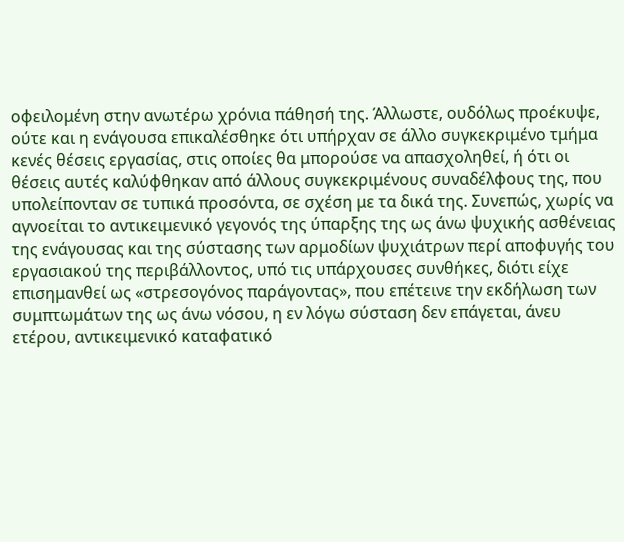οφειλομένη στην ανωτέρω χρόνια πάθησή της. Άλλωστε, ουδόλως προέκυψε, ούτε και η ενάγουσα επικαλέσθηκε ότι υπήρχαν σε άλλο συγκεκριμένο τμήμα κενές θέσεις εργασίας, στις οποίες θα μπορούσε να απασχοληθεί, ή ότι οι θέσεις αυτές καλύφθηκαν από άλλους συγκεκριμένους συναδέλφους της, που υπολείπονταν σε τυπικά προσόντα, σε σχέση με τα δικά της. Συνεπώς, χωρίς να αγνοείται το αντικειμενικό γεγονός της ύπαρξης της ως άνω ψυχικής ασθένειας της ενάγουσας και της σύστασης των αρμοδίων ψυχιάτρων περί αποφυγής του εργασιακού της περιβάλλοντος, υπό τις υπάρχουσες συνθήκες, διότι είχε επισημανθεί ως «στρεσογόνος παράγοντας», που επέτεινε την εκδήλωση των συμπτωμάτων της ως άνω νόσου, η εν λόγω σύσταση δεν επάγεται, άνευ ετέρου, αντικειμενικό καταφατικό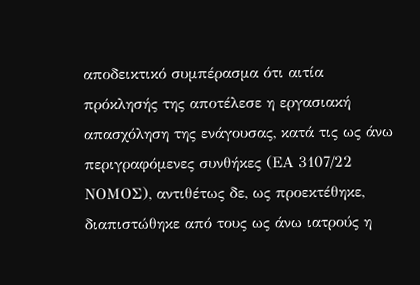αποδεικτικό συμπέρασμα ότι αιτία πρόκλησής της αποτέλεσε η εργασιακή απασχόληση της ενάγουσας, κατά τις ως άνω περιγραφόμενες συνθήκες (ΕΑ 3107/22 ΝΟΜΟΣ), αντιθέτως δε, ως προεκτέθηκε, διαπιστώθηκε από τους ως άνω ιατρούς η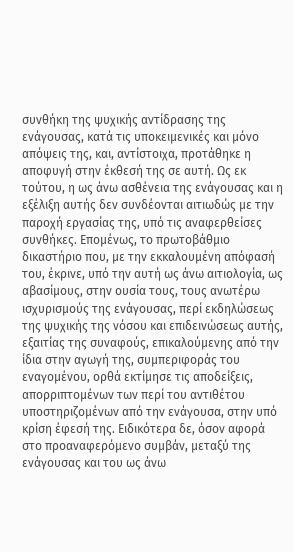συνθήκη της ψυχικής αντίδρασης της ενάγουσας, κατά τις υποκειμενικές και μόνο απόψεις της, και, αντίστοιχα, προτάθηκε η αποφυγή στην έκθεσή της σε αυτή. Ως εκ τούτου, η ως άνω ασθένεια της ενάγουσας και η εξέλιξη αυτής δεν συνδέονται αιτιωδώς με την παροχή εργασίας της, υπό τις αναφερθείσες συνθήκες. Επομένως, το πρωτοβάθμιο δικαστήριο που, με την εκκαλουμένη απόφασή του, έκρινε, υπό την αυτή ως άνω αιτιολογία, ως αβασίμους, στην ουσία τους, τους ανωτέρω ισχυρισμούς της ενάγουσας, περί εκδηλώσεως της ψυχικής της νόσου και επιδεινώσεως αυτής, εξαιτίας της συναφούς, επικαλούμενης από την ίδια στην αγωγή της, συμπεριφοράς του εναγομένου, ορθά εκτίμησε τις αποδείξεις, απορριπτομένων των περί του αντιθέτου υποστηριζομένων από την ενάγουσα, στην υπό κρίση έφεσή της. Ειδικότερα δε, όσον αφορά στο προαναφερόμενο συμβάν, μεταξύ της ενάγουσας και του ως άνω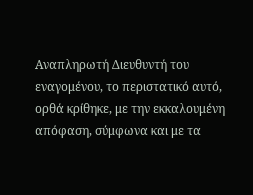Αναπληρωτή Διευθυντή του εναγομένου, το περιστατικό αυτό, ορθά κρίθηκε, με την εκκαλουμένη απόφαση, σύμφωνα και με τα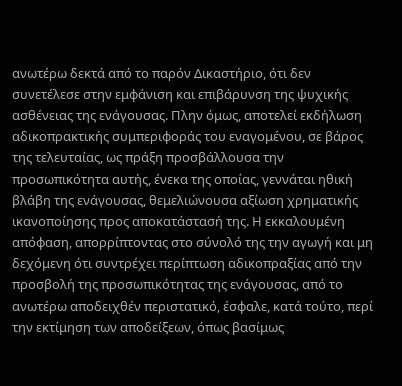ανωτέρω δεκτά από το παρόν Δικαστήριο, ότι δεν συνετέλεσε στην εμφάνιση και επιβάρυνση της ψυχικής ασθένειας της ενάγουσας. Πλην όμως, αποτελεί εκδήλωση αδικοπρακτικής συμπεριφοράς του εναγομένου, σε βάρος της τελευταίας, ως πράξη προσβάλλουσα την προσωπικότητα αυτής, ένεκα της οποίας, γεννάται ηθική βλάβη της ενάγουσας, θεμελιώνουσα αξίωση χρηματικής ικανοποίησης προς αποκατάστασή της. Η εκκαλουμένη απόφαση, απορρίπτοντας στο σύνολό της την αγωγή και μη δεχόμενη ότι συντρέχει περίπτωση αδικοπραξίας από την προσβολή της προσωπικότητας της ενάγουσας, από το ανωτέρω αποδειχθέν περιστατικό, έσφαλε, κατά τούτο, περί την εκτίμηση των αποδείξεων, όπως βασίμως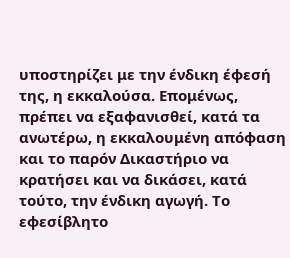υποστηρίζει με την ένδικη έφεσή της, η εκκαλούσα. Επομένως, πρέπει να εξαφανισθεί, κατά τα ανωτέρω, η εκκαλουμένη απόφαση και το παρόν Δικαστήριο να κρατήσει και να δικάσει, κατά τούτο, την ένδικη αγωγή. Το εφεσίβλητο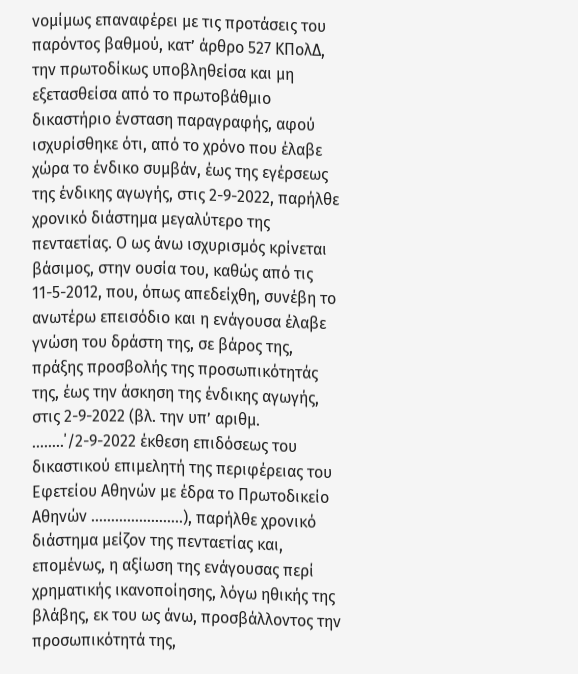νομίμως επαναφέρει με τις προτάσεις του παρόντος βαθμού, κατ’ άρθρο 527 ΚΠολΔ, την πρωτοδίκως υποβληθείσα και μη εξετασθείσα από το πρωτοβάθμιο δικαστήριο ένσταση παραγραφής, αφού ισχυρίσθηκε ότι, από το χρόνο που έλαβε χώρα το ένδικο συμβάν, έως της εγέρσεως της ένδικης αγωγής, στις 2-9-2022, παρήλθε χρονικό διάστημα μεγαλύτερο της πενταετίας. Ο ως άνω ισχυρισμός κρίνεται βάσιμος, στην ουσία του, καθώς από τις 11-5-2012, που, όπως απεδείχθη, συνέβη το ανωτέρω επεισόδιο και η ενάγουσα έλαβε γνώση του δράστη της, σε βάρος της, πράξης προσβολής της προσωπικότητάς της, έως την άσκηση της ένδικης αγωγής, στις 2-9-2022 (βλ. την υπ’ αριθμ. ……..΄/2-9-2022 έκθεση επιδόσεως του δικαστικού επιμελητή της περιφέρειας του Εφετείου Αθηνών με έδρα το Πρωτοδικείο Αθηνών …………………..), παρήλθε χρονικό διάστημα μείζον της πενταετίας και, επομένως, η αξίωση της ενάγουσας περί χρηματικής ικανοποίησης, λόγω ηθικής της βλάβης, εκ του ως άνω, προσβάλλοντος την προσωπικότητά της,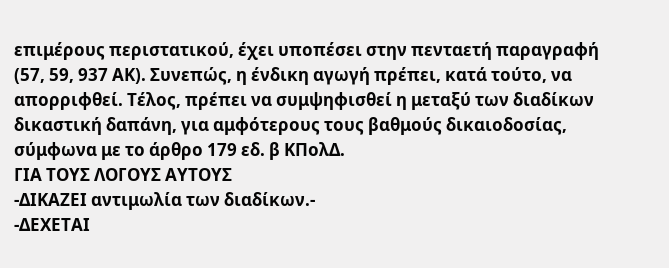επιμέρους περιστατικού, έχει υποπέσει στην πενταετή παραγραφή (57, 59, 937 ΑΚ). Συνεπώς, η ένδικη αγωγή πρέπει, κατά τούτο, να απορριφθεί. Τέλος, πρέπει να συμψηφισθεί η μεταξύ των διαδίκων δικαστική δαπάνη, για αμφότερους τους βαθμούς δικαιοδοσίας, σύμφωνα με το άρθρο 179 εδ. β ΚΠολΔ.
ΓΙΑ ΤΟΥΣ ΛΟΓΟΥΣ ΑΥΤΟΥΣ
-ΔΙΚΑΖΕΙ αντιμωλία των διαδίκων.-
-ΔΕΧΕΤΑΙ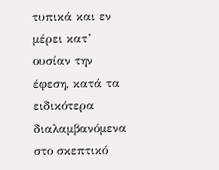τυπικά και εν μέρει κατ’ ουσίαν την έφεση, κατά τα ειδικότερα διαλαμβανόμενα στο σκεπτικό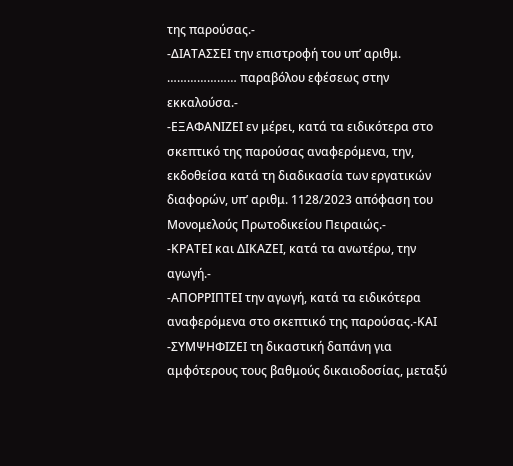της παρούσας.-
-ΔΙΑΤΑΣΣΕΙ την επιστροφή του υπ’ αριθμ. ………………… παραβόλου εφέσεως στην εκκαλούσα.-
-ΕΞΑΦΑΝΙΖΕΙ εν μέρει, κατά τα ειδικότερα στο σκεπτικό της παρούσας αναφερόμενα, την, εκδοθείσα κατά τη διαδικασία των εργατικών διαφορών, υπ’ αριθμ. 1128/2023 απόφαση του Μονομελούς Πρωτοδικείου Πειραιώς.-
-ΚΡΑΤΕΙ και ΔΙΚΑΖΕΙ, κατά τα ανωτέρω, την αγωγή.-
-ΑΠΟΡΡΙΠΤΕΙ την αγωγή, κατά τα ειδικότερα αναφερόμενα στο σκεπτικό της παρούσας.-ΚΑΙ
-ΣΥΜΨΗΦΙΖΕΙ τη δικαστική δαπάνη για αμφότερους τους βαθμούς δικαιοδοσίας, μεταξύ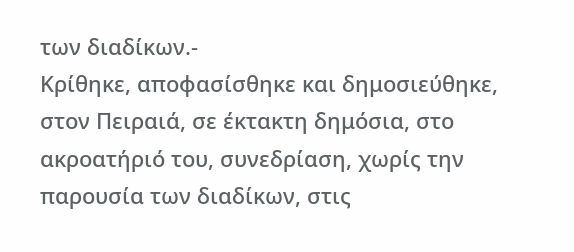των διαδίκων.-
Κρίθηκε, αποφασίσθηκε και δημοσιεύθηκε, στον Πειραιά, σε έκτακτη δημόσια, στο ακροατήριό του, συνεδρίαση, χωρίς την παρουσία των διαδίκων, στις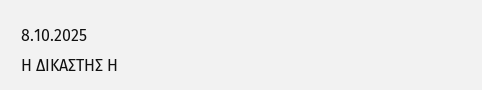8.10.2025
Η ΔΙΚΑΣΤΗΣ Η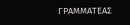ΓΡΑΜΜΑΤΕΑΣ